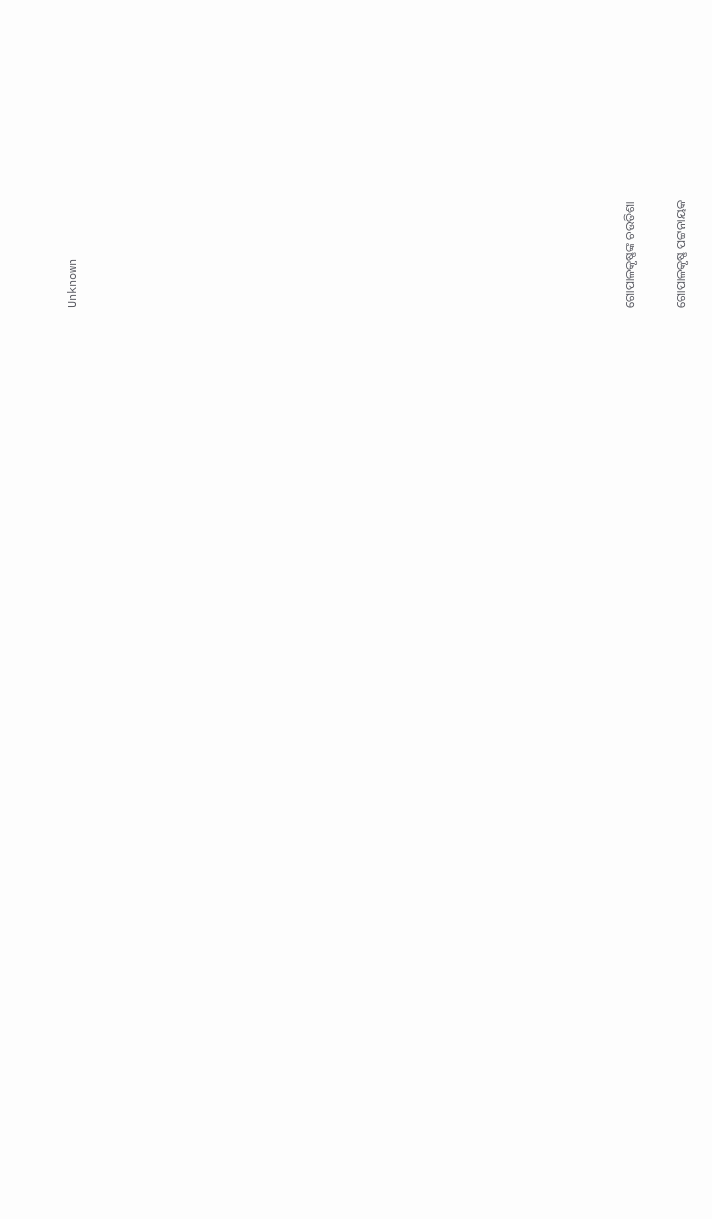Unknown





















ଗୋପାଳକୃଷ୍ଣଙ୍କ ଚଉତିଶା

ଗୋପାଳକୃଷ୍ଣ ପଟ୍ଟନାୟକ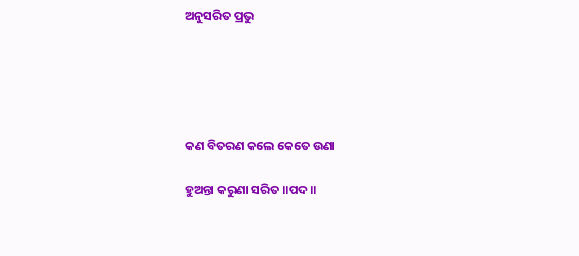ଅନୁସରିତ ପ୍ରଭୁ





କଣ ବିତରଣ କଲେ କେତେ ଉଣା

ହୁଅନ୍ତା କରୁଣା ସରିତ ॥ପଦ॥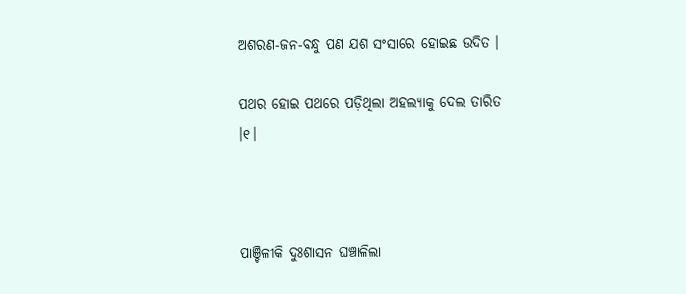ଅଶରଣ-ଜନ-ବନ୍ଧୁ ପଣ ଯଶ ସଂସାରେ ହୋଇଛ ଉଦିତ ।

ପଥର ହୋଇ ପଥରେ ପଡ଼ିଥିଲା ଅହଲ୍ୟାକୁ ଦେଲ ତାରିତ ।୧।



ପାଞ୍ଚିଳୀକି ଦୁଃଶାସନ ଘଞ୍ଚାଳିଲା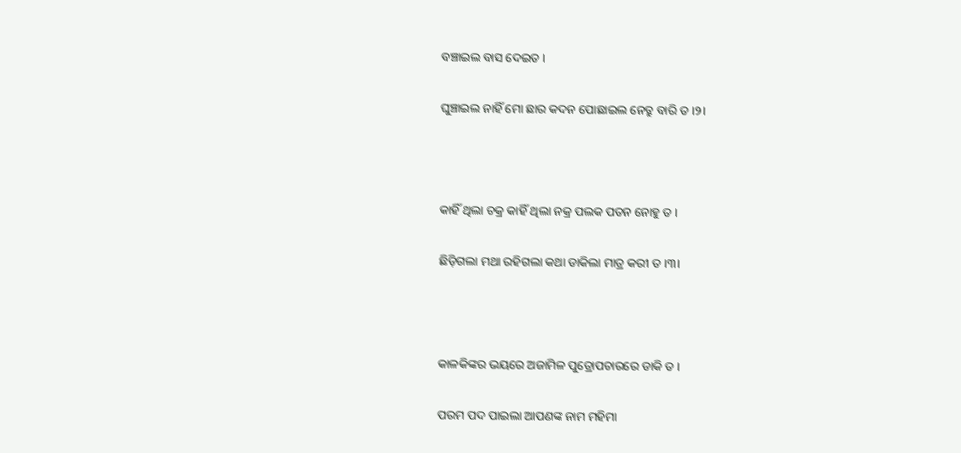ବଞ୍ଚାଇଲ ବାସ ଦେଇତ ।

ଘୁଞ୍ଚାଇଲ ନାହିଁ ମୋ ଛାର କଦନ ପୋଛାଇଲ ନେତ୍ରୁ ବାରି ତ ।୨।



କାହିଁ ଥିଲା ଚକ୍ର କାହିଁ ଥିଲା ନକ୍ର ପଲକ ପତନ ନୋହୁ ତ ।

ଛିଡ଼ିଗଲା ମଥା ରହିଗଲା କଥା ଡାକିଲା ମାତ୍ର କରୀ ତ ।୩।



କାଳକିଙ୍କର ଭୟରେ ଅଜାମିଳ ପୁତ୍ରୋପଚାରରେ ଡାକି ତ ।

ପରମ ପଦ ପାଇଲା ଆପଣଙ୍କ ନାମ ମହିମା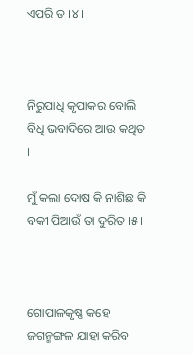ଏପରି ତ ।୪।



ନିରୁପାଧି କୃପାକର ବୋଲି ବିଧି ଭବାଦିରେ ଆଉ କଥିତ ।

ମୁଁ କଲା ଦୋଷ କି ନାଶିଛ କି ବକୀ ପିଆଉଁ ତା ଦୁରିତ ।୫।



ଗୋପାଳକୃଷ୍ଣ କହେ ଜଗନ୍ମଙ୍ଗଳ ଯାହା କରିବ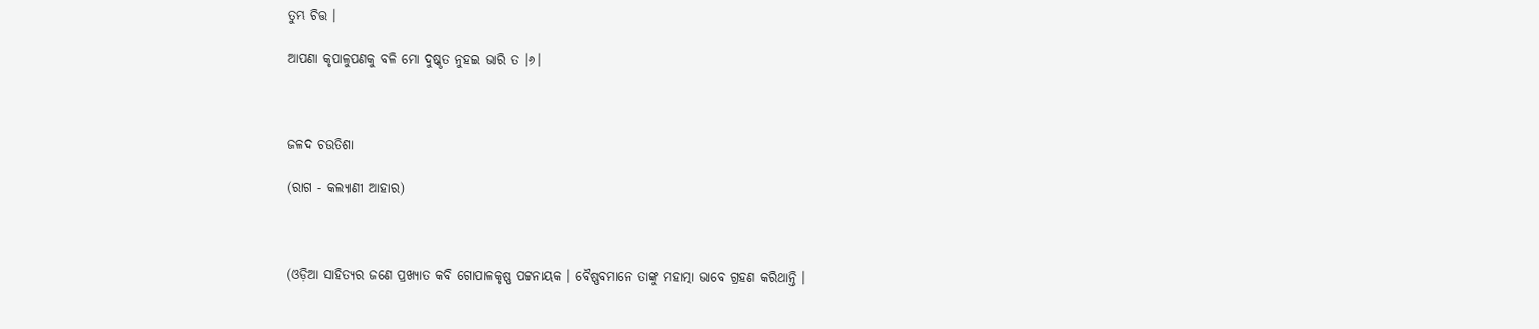ତୁମ୍ଭ ଚିତ୍ତ ।

ଆପଣା କୃପାଳୁପଣକୁ ବଳି ମୋ ଦୁଷ୍କୃତ ନୁହଇ ଭାରି ତ ।୬।



ଜଳଦ ଚଉତିଶା

(ରାଗ - କଲ୍ୟାଣୀ ଆହାର)



(ଓଡ଼ିଆ ସାହିତ୍ୟର ଜଣେ ପ୍ରଖ୍ୟାତ କବି ଗୋପାଳକୃଷ୍ଣ ପଟ୍ଟନାୟକ । ବୈଷ୍ଣବମାନେ ତାଙ୍କୁ ମହାତ୍ମା ଭାବେ ଗ୍ରହଣ କରିଥାନ୍ତି ।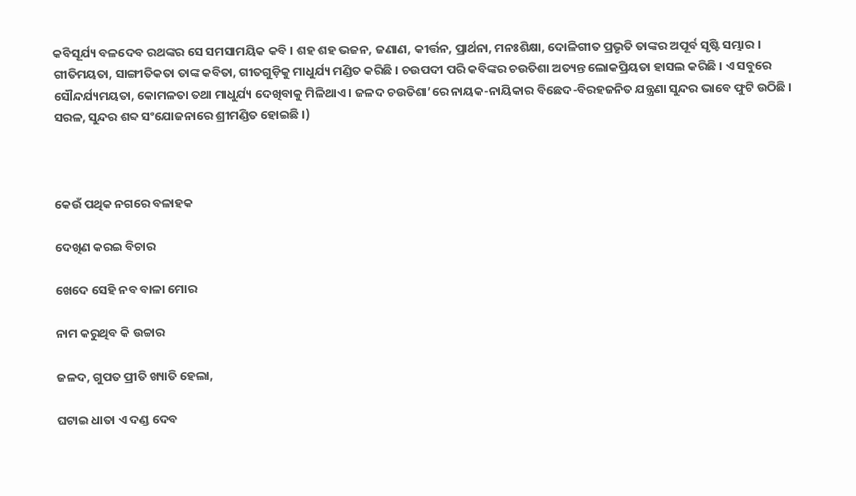କବିସୂର୍ଯ୍ୟ ବଳଦେବ ରଥଙ୍କର ସେ ସମସାମୟିକ କବି । ଶହ ଶହ ଭଜନ, ଜଣାଣ, କୀର୍ତ୍ତନ, ପ୍ରାର୍ଥନା, ମନଃଶିକ୍ଷା, ଦୋଳିଗୀତ ପ୍ରଭୃତି ତାଙ୍କର ଅପୂର୍ବ ସୃଷ୍ଟି ସମ୍ଭାର । ଗୀତିମୟତା, ସାଙ୍ଗୀତିକତା ତାଙ୍କ କବିତା, ଗୀତଗୁଡ଼ିକୁ ମାଧୁର୍ଯ୍ୟ ମଣ୍ଡିତ କରିଛି । ଚଉପଦୀ ପରି କବିଙ୍କର ଚଉତିଶା ଅତ୍ୟନ୍ତ ଲୋକପ୍ରିୟତା ହାସଲ କରିଛି । ଏ ସବୁରେ ସୌନ୍ଦର୍ଯ୍ୟମୟତା, କୋମଳତା ତଥା ମାଧୁର୍ଯ୍ୟ ଦେଖିବାକୁ ମିଳିଥାଏ । ଜଳଦ ଚଉତିଶା’ରେ ନାୟକ-ନାୟିକାର ବିଛେଦ-ବିରହଜନିତ ଯନ୍ତ୍ରଣା ସୁନ୍ଦର ଭାବେ ଫୁଟି ଉଠିଛି । ସରଳ, ସୁନ୍ଦର ଶବ୍ଦ ସଂଯୋଜନାରେ ଶ୍ରୀମଣ୍ଡିତ ହୋଇଛି ।)



କେଉଁ ପଥିକ ନଗରେ ବଳାହକ

ଦେଖିଣ କରଇ ବିଚାର

ଖେଦେ ସେହି ନବ ବାଳା ମୋର

ନାମ କରୁଥିବ କି ଉଚ୍ଚାର

ଜଳଦ, ଗୁପତ ପ୍ରୀତି ଖ୍ୟାତି ହେଲା,

ଘଟାଇ ଧାତା ଏ ଦଣ୍ଡ ଦେବ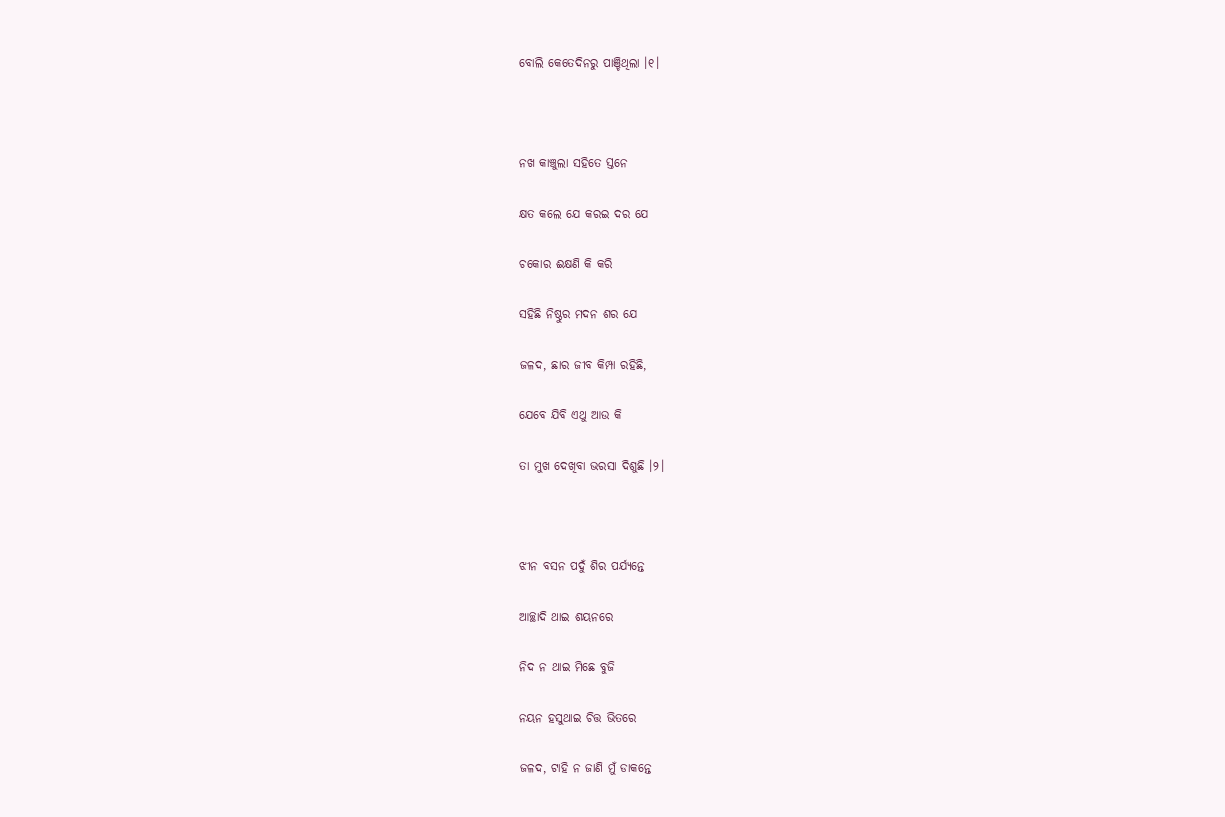ବୋଲି କେତେଦିନରୁ ପାଞ୍ଚିଥିଲା ।୧।



ନଖ କାଞ୍ଚୁଲା ସହିତେ ସ୍ତନେ

କ୍ଷତ କଲେ ଯେ କରଇ ଦର ଯେ

ଚକୋର ଈକ୍ଷଣି କି କରି

ସହିଛି ନିଷ୍ଠୁର ମଦନ ଶର ଯେ

ଜଳଦ, ଛାର ଜୀବ କିମ୍ପା ରହିଛି,

ଯେବେ ଯିବି ଏଥୁ ଆଉ କି

ତା ମୁଖ ଦେଖିବା ଭରସା ଦିଶୁଛି ।୨।



ଝୀନ ବସନ ପଦୁଁ ଶିର ପର୍ଯ୍ୟନ୍ତେ

ଆଚ୍ଛାଦି ଥାଇ ଶୟନରେ

ନିଦ ନ ଥାଇ ମିଛେ ବୁଜି

ନୟନ ହସୁଥାଇ ଚିତ୍ତ ଭିତରେ

ଜଳଦ, ଟାହି ନ ଜାଣି ମୁଁ ଡାକନ୍ତେ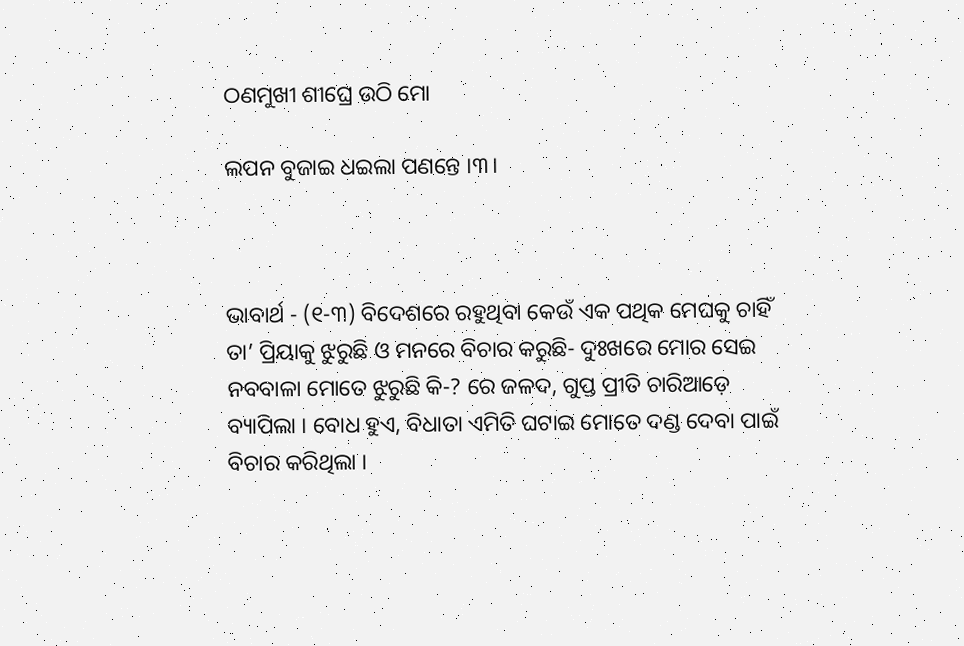ଠଣମୁଖୀ ଶୀଘ୍ରେ ଉଠି ମୋ

ଲପନ ବୁଜାଇ ଧଇଲା ପଣନ୍ତେ ।୩।



ଭାବାର୍ଥ - (୧-୩) ବିଦେଶରେ ରହୁଥିବା କେଉଁ ଏକ ପଥିକ ମେଘକୁ ଚାହିଁ ତା’ ପ୍ରିୟାକୁ ଝୁରୁଛି ଓ ମନରେ ବିଚାର କରୁଛି- ଦୁଃଖରେ ମୋର ସେଇ ନବବାଳା ମୋତେ ଝୁରୁଛି କି-? ରେ ଜଳଦ, ଗୁପ୍ତ ପ୍ରୀତି ଚାରିଆଡ଼େ ବ୍ୟାପିଲା । ବୋଧ ହୁଏ, ବିଧାତା ଏମିତି ଘଟାଇ ମୋତେ ଦଣ୍ଡ ଦେବା ପାଇଁ ବିଚାର କରିଥିଲା ।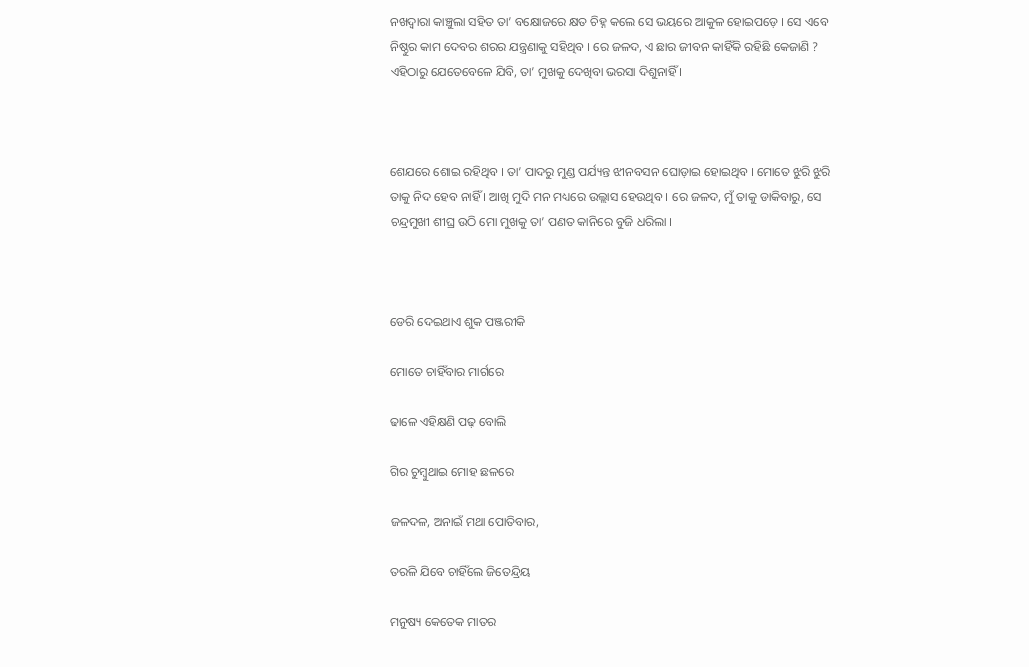ନଖଦ୍ଵାରା କାଞ୍ଚୁଲା ସହିତ ତା’ ବକ୍ଷୋଜରେ କ୍ଷତ ଚିହ୍ନ କଲେ ସେ ଭୟରେ ଆକୁଳ ହୋଇପଡ଼େ । ସେ ଏବେ ନିଷ୍ଠୁର କାମ ଦେବର ଶରର ଯନ୍ତ୍ରଣାକୁ ସହିଥିବ । ରେ ଜଳଦ, ଏ ଛାର ଜୀବନ କାହିଁକି ରହିଛି କେଜାଣି ? ଏହିଠାରୁ ଯେତେବେଳେ ଯିବି, ତା’ ମୁଖକୁ ଦେଖିବା ଭରସା ଦିଶୁନାହିଁ ।



ଶେଯରେ ଶୋଇ ରହିଥିବ । ତା’ ପାଦରୁ ମୁଣ୍ଡ ପର୍ଯ୍ୟନ୍ତ ଝୀନବସନ ଘୋଡ଼ାଇ ହୋଇଥିବ । ମୋତେ ଝୁରି ଝୁରି ତାକୁ ନିଦ ହେବ ନାହିଁ । ଆଖି ମୁଦି ମନ ମଧ୍ୟରେ ଉଲ୍ଲାସ ହେଉଥିବ । ରେ ଜଳଦ, ମୁଁ ତାକୁ ଡାକିବାରୁ, ସେ ଚନ୍ଦ୍ରମୁଖୀ ଶୀଘ୍ର ଉଠି ମୋ ମୁଖକୁ ତା’ ପଣତ କାନିରେ ବୁଜି ଧରିଲା ।



ଡେରି ଦେଇଥାଏ ଶୁକ ପଞ୍ଜରୀକି

ମୋତେ ଚାହିଁବାର ମାର୍ଗରେ

ଢାଳେ ଏହିକ୍ଷଣି ପଢ଼ ବୋଲି

ଗିର ଚୁମ୍ବୁଥାଇ ମୋହ ଛଳରେ

ଜଳଦଳ, ଅନାଇଁ ମଥା ପୋତିବାର,

ତରଳି ଯିବେ ଚାହିଁଲେ ଜିତେନ୍ଦ୍ରିୟ

ମନୁଷ୍ୟ କେତେକ ମାତର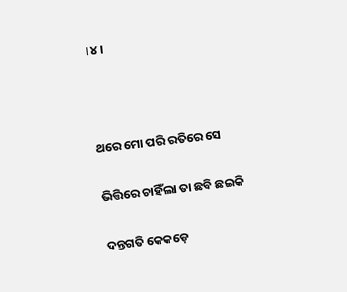।୪।



ଥରେ ମୋ ପରି ରତିରେ ସେ

ଭିତ୍ତିରେ ଚାହିଁଲା ତା ଛବି ଛଇକି

ଦନ୍ତଗତି କେକଡ଼େ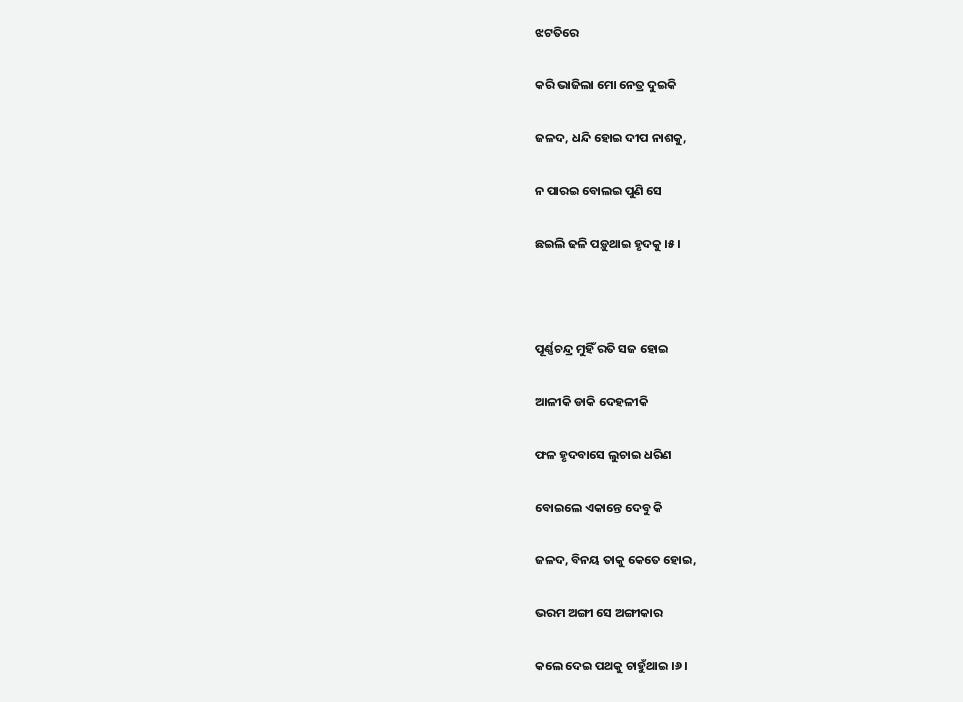ଝଟତିରେ

କରି ଭାଜିଲା ମୋ ନେତ୍ର ଦୁଇକି

ଜଳଦ, ଧନ୍ଦି ହୋଇ ଦୀପ ନାଶକୁ,

ନ ପାରଇ ବୋଲଇ ପୁଣି ସେ

ଛଇଲି ଢଳି ପଡ଼ୁଥାଇ ହୃଦକୁ ।୫।



ପୂର୍ଣ୍ଣଚନ୍ଦ୍ର ମୁହିଁ ରତି ସଜ ହୋଇ

ଆଳୀକି ଡାକି ଦେହଳୀକି

ଫଳ ହୃଦବାସେ ଲୁଚାଇ ଧରିଣ

ବୋଇଲେ ଏକାନ୍ତେ ଦେବୁ କି

ଜଳଦ, ବିନୟ ତାକୁ କେତେ ହୋଇ,

ଭରମ ଅଙ୍ଗୀ ସେ ଅଙ୍ଗୀକାର

କଲେ ଦେଇ ପଥକୁ ଚାହୁଁଥାଇ ।୬।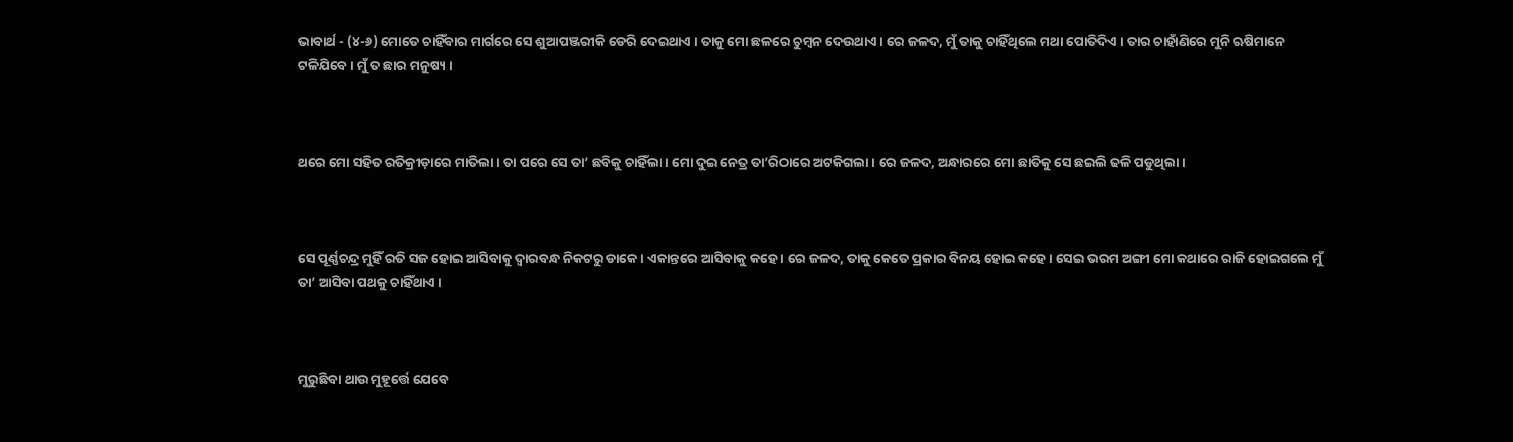ଭାବାର୍ଥ - (୪-୬) ମୋତେ ଚାହିଁବାର ମାର୍ଗରେ ସେ ଶୁଆପଞ୍ଜରୀକି ଡେରି ଦେଇଥାଏ । ତାକୁ ମୋ ଛଳରେ ଚୁମ୍ବନ ଦେଉଥାଏ । ରେ ଜଳଦ, ମୁଁ ତାକୁ ଚାହିଁଥିଲେ ମଥା ପୋତିଦିଏ । ତାର ଚାହାଁଣିରେ ମୁନି ଋଷିମାନେ ଟଳିଯିବେ । ମୁଁ ତ ଛାର ମନୁଷ୍ୟ ।



ଥରେ ମୋ ସହିତ ରତିକ୍ରୀଡ଼ାରେ ମାତିଲା । ତା ପରେ ସେ ତା’ ଛବିକୁ ଚାହିଁଲା । ମୋ ଦୁଇ ନେତ୍ର ତା’ରିଠାରେ ଅଟକିଗଲା । ରେ ଜଳଦ, ଅନ୍ଧାରରେ ମୋ ଛାତିକୁ ସେ ଛଇଲି ଢଳି ପଡୁଥିଲା ।



ସେ ପୂର୍ଣ୍ଣଚନ୍ଦ୍ର ମୁହିଁ ରତି ସଜ ହୋଇ ଆସିବାକୁ ଦ୍ଵାରବନ୍ଧ ନିକଟରୁ ଡାକେ । ଏକାନ୍ତରେ ଆସିବାକୁ କହେ । ରେ ଜଳଦ, ତାକୁ କେତେ ପ୍ରକାର ବିନୟ ହୋଇ କହେ । ସେଇ ଭରମ ଅଙ୍ଗୀ ମୋ କଥାରେ ରାଜି ହୋଇଗଲେ ମୁଁ ତା’ ଆସିବା ପଥକୁ ଚାହିଁଥାଏ ।



ମୁରୁଛିବା ଥାଉ ମୁହୂର୍ତ୍ତେ ଯେବେ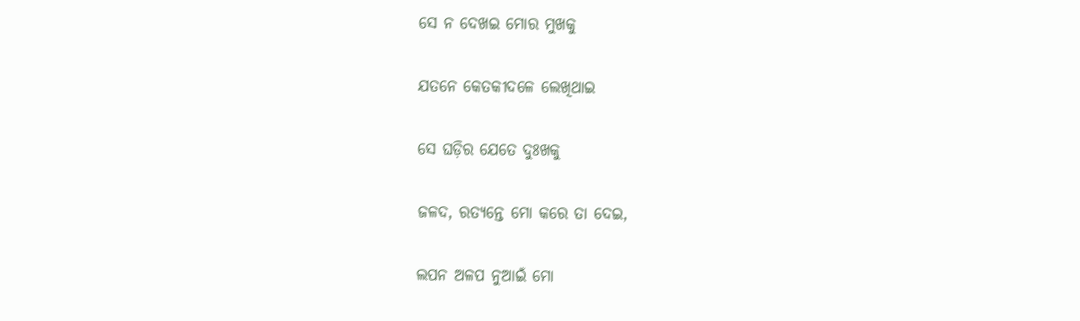ସେ ନ ଦେଖଇ ମୋର ମୁଖକୁ

ଯତନେ କେତକୀଦଳେ ଲେଖିଥାଇ

ସେ ଘଡ଼ିର ଯେତେ ଦୁଃଖକୁ

ଜଳଦ, ରତ୍ୟନ୍ତେ ମୋ କରେ ତା ଦେଇ,

ଲପନ ଅଳପ ନୁଆଇଁ ମୋ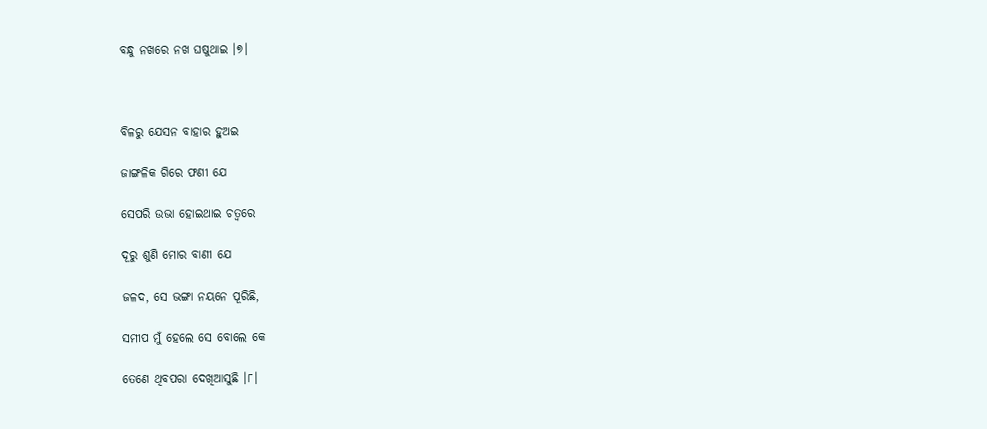ବନ୍ଧୁ ନଖରେ ନଖ ଘଷୁଥାଇ ।୭।



ବିଳରୁ ଯେସନ ବାହାର ହୁଅଇ

ଜାଙ୍ଗଳିକ ଗିରେ ଫଣୀ ଯେ

ସେପରି ଉଭା ହୋଇଥାଇ ଚତ୍ୱରେ

ଦୂରୁ ଶୁଣି ମୋର ବାଣୀ ଯେ

ଜଳଦ, ସେ ଭଙ୍ଗା ନୟନେ ପୂରିଛି,

ସମୀପ ମୁଁ ହେଲେ ସେ ବୋଲେ କେ

ତେଣେ ଥିବପରା ଦେଖିଆସୁଛି ।୮।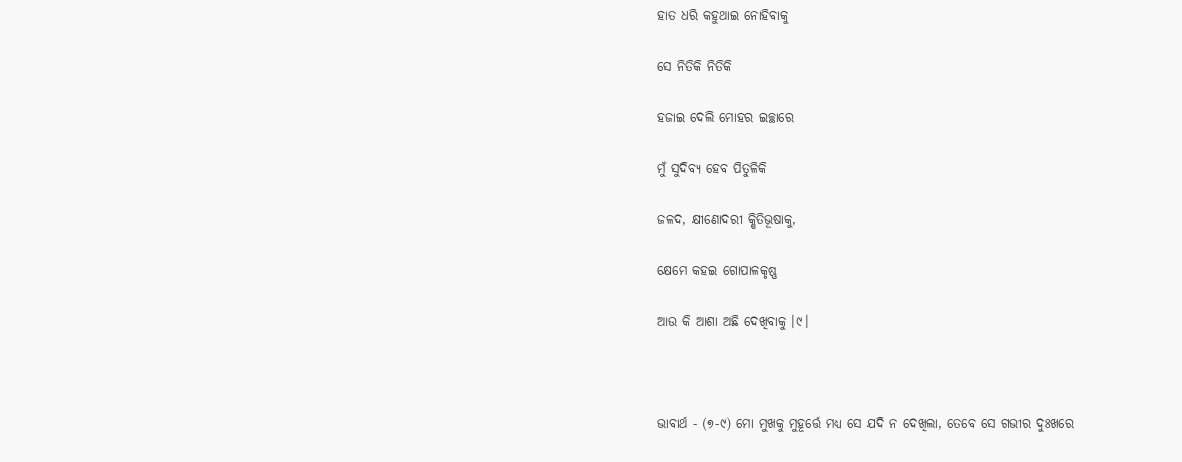ହାତ ଧରି କହୁଥାଇ ନୋହିବାକୁ

ସେ ନିତିକି ନିତିକି

ହଜାଇ ଦେଲି ମୋହର ଇଚ୍ଛାରେ

ମୁଁ ସୁଦିବ୍ୟ ହେବ ପିତୁଳିକି

ଜଳଦ, କ୍ଷୀଣୋଦରୀ କ୍ଷିତିଭୂଷାକୁ,

କ୍ଷେମେ କହଇ ଗୋପାଳକୃଷ୍ଣ

ଆଉ କି ଆଶା ଅଛି ଦେଖିବାକୁ ।୯।



ଭାବାର୍ଥ - (୭-୯) ମୋ ମୁଖକୁ ମୁହୂର୍ତ୍ତେ ମଧ୍ୟ ସେ ଯଦି ନ ଦେଖିଲା, ତେବେ ସେ ଗଭୀର ଦୁଃଖରେ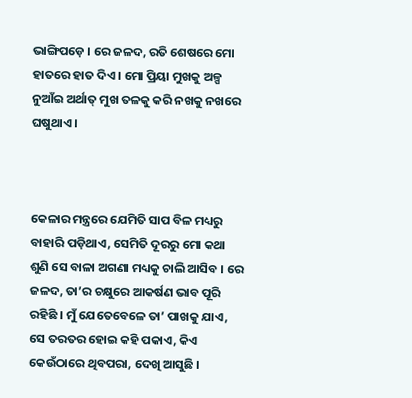ଭାଙ୍ଗିପଡ଼େ । ରେ ଜଳଦ, ରତି ଶେଷରେ ମୋ ହାତରେ ହାତ ଦିଏ । ମୋ ପ୍ରିୟା ମୁଖକୁ ଅଳ୍ପ ନୁଆଁଇ ଅର୍ଥାତ୍ ମୁଖ ତଳକୁ କରି ନଖକୁ ନଖରେ ଘଷୁଥାଏ ।



କେଳାର ମନ୍ତ୍ରରେ ଯେମିତି ସାପ ବିଳ ମଧ୍ୟରୁ ବାହାରି ପଡ଼ିଥାଏ, ସେମିତି ଦୂରରୁ ମୋ କଥା ଶୁଣି ସେ ବାଳା ଅଗଣା ମଧ୍ୟକୁ ଚାଲି ଆସିବ । ରେ ଜଳଦ, ତା’ର ଚକ୍ଷୁରେ ଆକର୍ଷଣ ଭାବ ପୂରି ରହିଛି । ମୁଁ ଯେତେବେଳେ ତା’ ପାଖକୁ ଯାଏ, ସେ ତରତର ହୋଇ କହି ପକାଏ, କିଏ କେଉଁଠାରେ ଥିବପରା, ଦେଖି ଆସୁଛି ।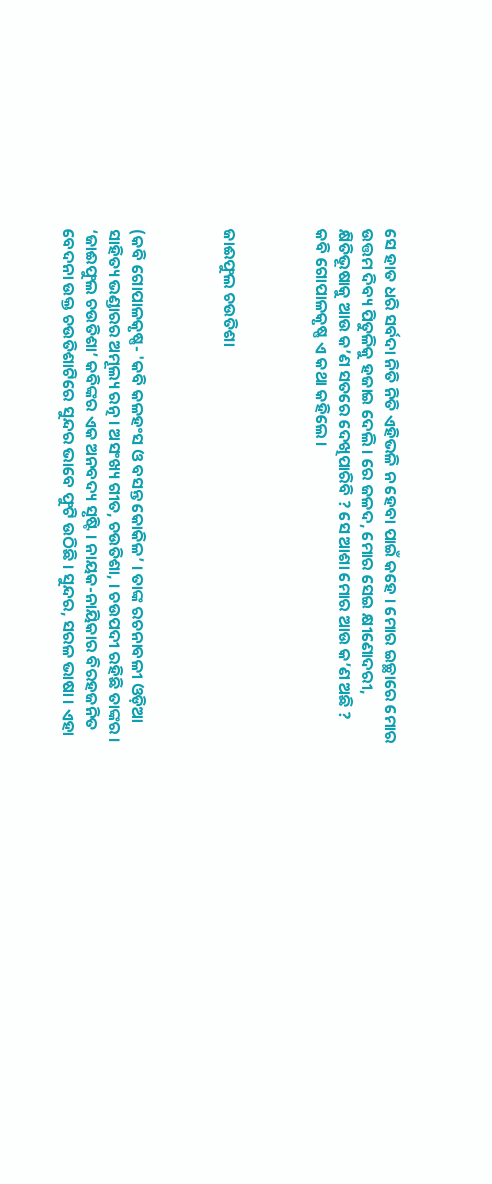ସେ ହାତ ଧରି ସର୍ବଦା ନିତି ନିତି ଏହିଭଳି ନ ହେବା ପାଇଁ କହେ । ମୋର ଇଚ୍ଛାରେ ମୋର ଉତ୍ତମ ଦିବ୍ୟ ପିତୁଳିକୁ ହଜାଇ ଦେଲି । ରେ ଜଳଦ, ମୋର ସେଇ କ୍ଷୀଣୋଦରୀ, କ୍ଷିତିଭୂଷାକୁ ଆଉ କ’ଣ ସତରେ ଦେଖିପାରିବି ? ସେ ଆଶା ମୋର ଆଉ କ’ଣ ଅଛି ? କବି ଗୋପାଳକୃଷ୍ଣ ଏ କଥା କହିଲେ ।



ଜାଈଫୁଲ ଚଉତିଶା



(କବି ଗୋପାଳକୃଷ୍ଣ- 'କବି କଳହଂସ ଓ ବସନ୍ତ କୋକିଳ’ । ତାଙ୍କ ରଚନାବଳୀ ଓଡ଼ିଆ ସାହିତ୍ୟ ଭଣ୍ଡାରର ଅମୂଲ୍ୟ ରତ୍ନ । ଅସଂଖ୍ୟ ଗୀତ, ଚଉତିଶା, । ଚଉପଦୀ ରହିଛି ତାଙ୍କର । ‘ଜାଈଫୁଲ ଚଉତିଶା’ କବିଙ୍କର ଏକ ଅନବଦ୍ୟ ସୃଷ୍ଟି । ନାୟକ-ନାୟିକାର ବିରହଜନିତ ବେଦନା ଉକ୍ତ ଚଉତିଶାଟିରେ ସୁନ୍ଦର ଭାବେ ଫୁଟି ଉଠିଛି । ସୁନ୍ଦର, ସରଳ ଭାଷା । ଏହା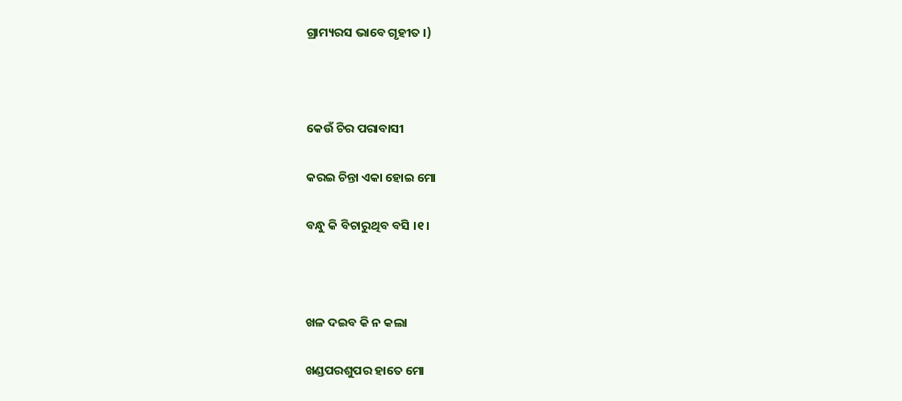ଗ୍ରାମ୍ୟରସ ଭାବେ ଗୃହୀତ ।)



କେଉଁ ଚିର ପରାବାସୀ

କରଇ ଚିନ୍ତା ଏକା ହୋଇ ମୋ

ବନ୍ଧୁ କି ବିଚାରୁଥିବ ବସି ।୧।



ଖଳ ଦଇବ କି ନ କଲା

ଖଣ୍ଡପରଶୁପର ହାତେ ମୋ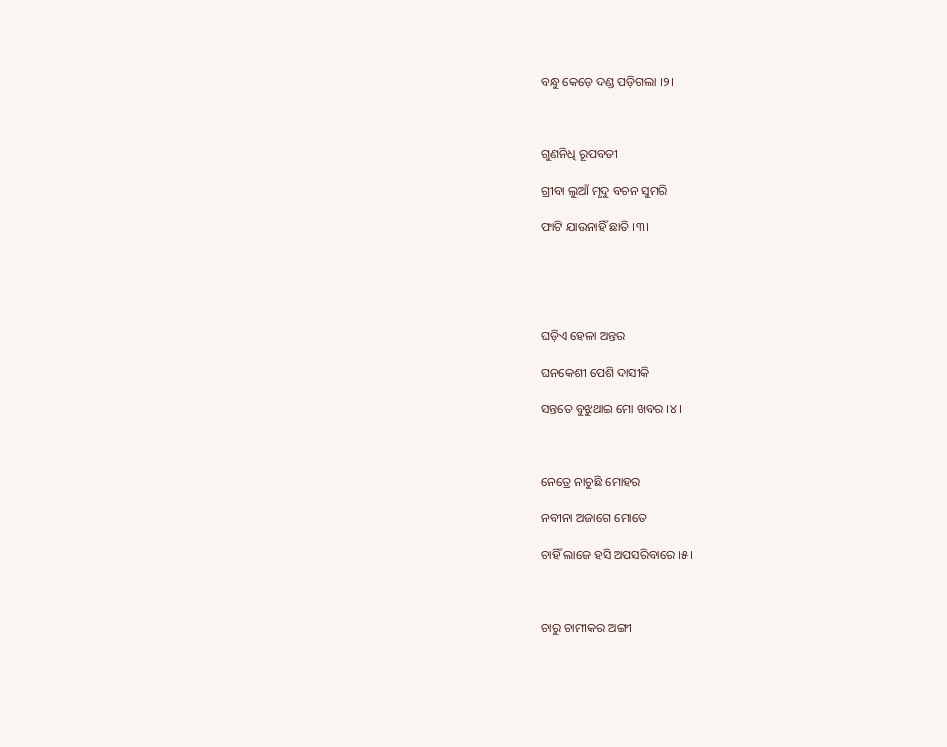ବନ୍ଧୁ କେଡ଼େ ଦଣ୍ଡ ପଡ଼ିଗଲା ।୨।



ଗୁଣନିଧି ରୂପବତୀ

ଗ୍ରୀବା ଲୁଆଁ ମୃଦୁ ବଚନ ସୁମରି

ଫାଟି ଯାଉନାହିଁ ଛାତି ।୩।





ଘଡ଼ିଏ ହେଳା ଅନ୍ତର

ଘନକେଶୀ ପେଶି ଦାସୀକି

ସନ୍ତତେ ବୁଝୁଥାଇ ମୋ ଖବର ।୪।



ନେତ୍ରେ ନାଚୁଛି ମୋହର

ନବୀନା ଅଜାଗେ ମୋତେ

ଚାହିଁ ଲାଜେ ହସି ଅପସରିବାରେ ।୫।



ଚାରୁ ଚାମୀକର ଅଙ୍ଗୀ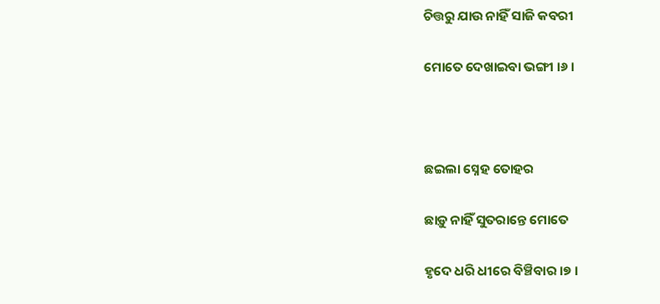ଚିତ୍ତରୁ ଯାଉ ନାହିଁ ସାଜି କବରୀ

ମୋତେ ଦେଖାଇବା ଭଙ୍ଗୀ ।୬।



ଛଇଲା ସ୍ନେହ ତୋହର

ଛାଡ଼ୁ ନାହିଁ ସୁତରାନ୍ତେ ମୋତେ

ହୃଦେ ଧରି ଧୀରେ ବିଞ୍ଚିବାର ।୭।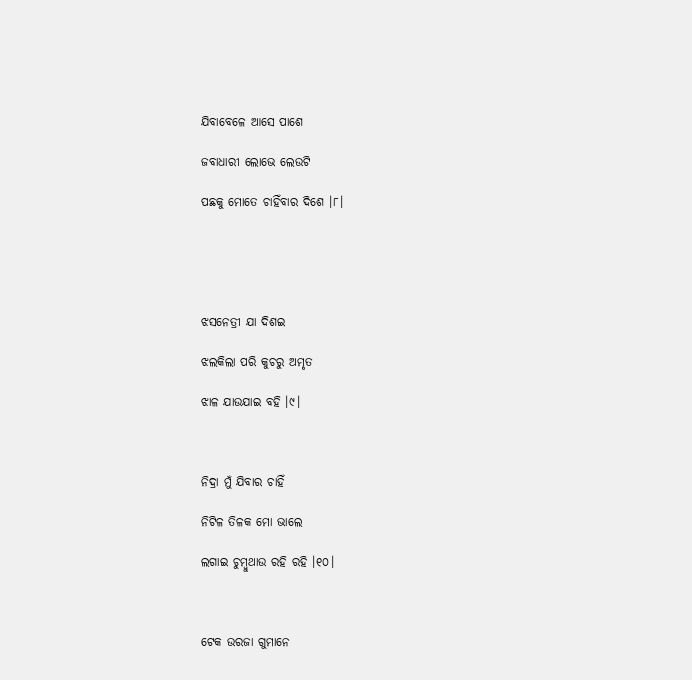ଯିବାବେଳେ ଆସେ ପାଶେ

ଜବାଧାରୀ ଲୋଭେ ଲେଉଟି

ପଛକୁ ମୋତେ ଚାହିଁବାର ଦିଶେ ।୮।





ଝସନେତ୍ରୀ ଯା ଦିଶଇ

ଝଲକିଲା ପରି କୁଚରୁ ଅମୃତ

ଝାଳ ଯାଉଯାଇ ବହି ।୯।



ନିଦ୍ରା ମୁଁ ଯିବାର ଚାହିଁ

ନିଟିଳ ତିଳକ ମୋ ଭାଲେ

ଲଗାଇ ଚୁମ୍ବୁଥାଉ ରହି ରହି ।୧୦।



ଟେକ ଉରଜା ଗୁମାନେ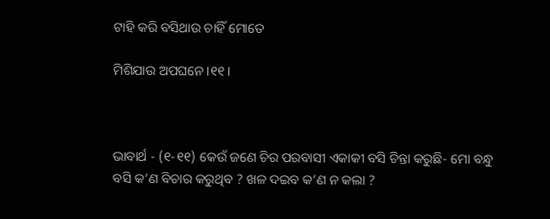ଟାହି କରି ବସିଥାଉ ଚାହିଁ ମୋତେ

ମିଶିଯାଉ ଅପଘନେ ।୧୧।



ଭାବାର୍ଥ - (୧-୧୧) କେଉଁ ଜଣେ ଚିର ପରବାସୀ ଏକାକୀ ବସି ଚିନ୍ତା କରୁଛି- ମୋ ବନ୍ଧୁ ବସି କ’ଣ ବିଚାର କରୁଥିବ ? ଖଳ ଦଇବ କ’ଣ ନ କଲା ?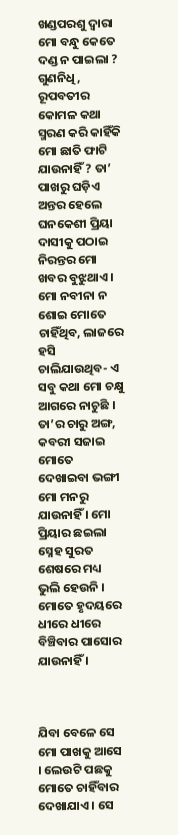ଖଣ୍ଡପରଶୁ ଦ୍ୱାରା ମୋ ବନ୍ଧୁ କେତେ ଦଣ୍ଡ ନ ପାଇଲା ? ଗୁଣନିଧି, ରୂପବତୀର କୋମଳ କଥା ସ୍ମରଣ କରି କାହିଁକି ମୋ ଛାତି ଫାଟି ଯାଉନାହିଁ ? ତା’ ପାଖରୁ ଘଡ଼ିଏ ଅନ୍ତର ହେଲେ ଘନକେଶୀ ପ୍ରିୟା ଦାସୀକୁ ପଠାଇ ନିରନ୍ତର ମୋ ଖବର ବୁଝୁଥାଏ । ମୋ ନବୀନା ନ ଶୋଇ ମୋତେ ଚାହିଁଥିବ, ଲାଜରେ ହସି ଚାଲିଯାଉଥିବ- ଏ ସବୁ କଥା ମୋ ଚକ୍ଷୁ ଆଗରେ ନାଚୁଛି । ତା’ର ଚାରୁ ଅଙ୍ଗ, କବରୀ ସଜାଇ ମୋତେ ଦେଖାଇବା ଭଙ୍ଗୀ ମୋ ମନରୁ ଯାଉନାହିଁ । ମୋ ପ୍ରିୟାର ଛଇଲା ସ୍ନେହ ସୁରତ ଶେଷରେ ମଧ୍ୟ ଭୁଲି ହେଉନି । ମୋତେ ହୃଦୟରେ ଧୀରେ ଧୀରେ ବିଞ୍ଚିବାର ପାସୋର ଯାଉନାହିଁ ।



ଯିବା ବେଳେ ସେ ମୋ ପାଖକୁ ଆସେ । ଲେଉଟି ପଛକୁ ମୋତେ ଚାହିଁବାର ଦେଖାଯାଏ । ସେ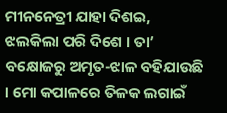ମୀନନେତ୍ରୀ ଯାହା ଦିଶଇ, ଝଲକିଲା ପରି ଦିଶେ । ତା’ ବକ୍ଷୋଜରୁ ଅମୃତ-ଝାଳ ବହିଯାଉଛି । ମୋ କପାଳରେ ତିଳକ ଲଗାଇଁ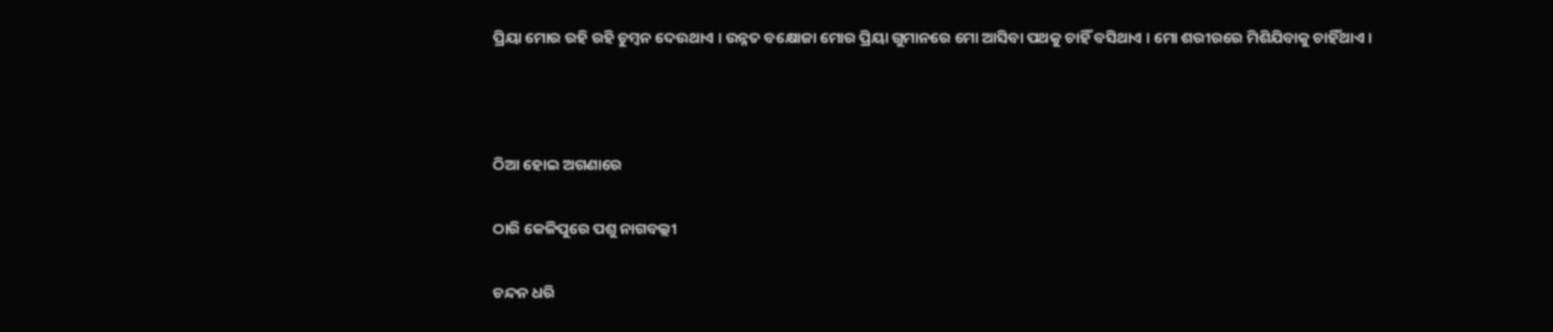ପ୍ରିୟା ମୋର ରହି ରହି ଚୁମ୍ବନ ଦେଉଥାଏ । ଉନ୍ନତ ବକ୍ଷୋଜା ମୋର ପ୍ରିୟା ଗୁମାନରେ ମୋ ଆସିବା ପଥକୁ ଚାହିଁ ବସିଥାଏ । ମୋ ଶରୀରରେ ମିଶିଯିବାକୁ ଚାହିଁଥାଏ ।



ଠିଆ ହୋଇ ଅଗଣାରେ

ଠାରି କେଳିପୁରେ ପଶୁ ନାଗବଲ୍ଲୀ

ଚନ୍ଦନ ଧରି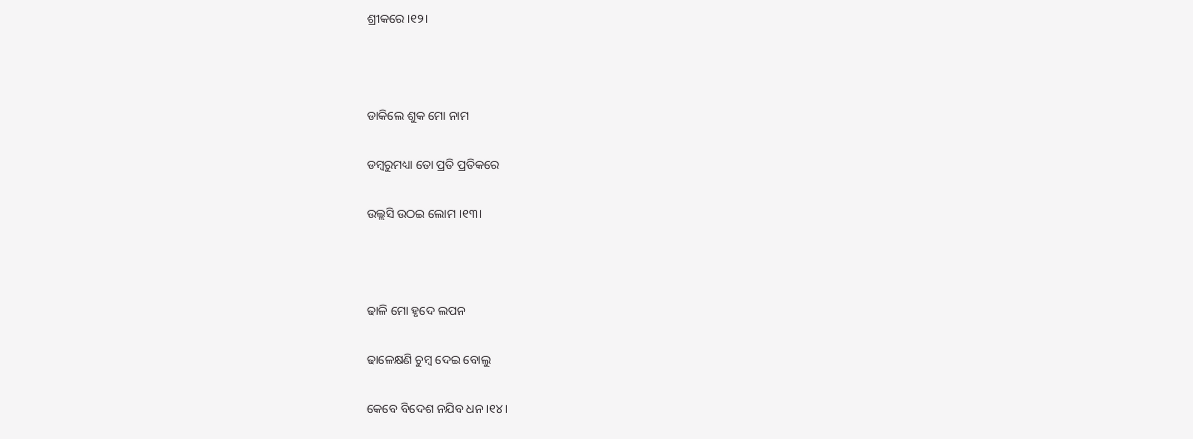ଶ୍ରୀକରେ ।୧୨।



ଡାକିଲେ ଶୁକ ମୋ ନାମ

ଡମ୍ବରୁମଧ୍ୟା ତୋ ପ୍ରତି ପ୍ରତିକରେ

ଉଲ୍ଲସି ଉଠଇ ଲୋମ ।୧୩।



ଢାଳି ମୋ ହୃଦେ ଲପନ

ଢାଳେକ୍ଷଣି ଚୁମ୍ବ ଦେଇ ବୋଲୁ

କେବେ ବିଦେଶ ନଯିବ ଧନ ।୧୪।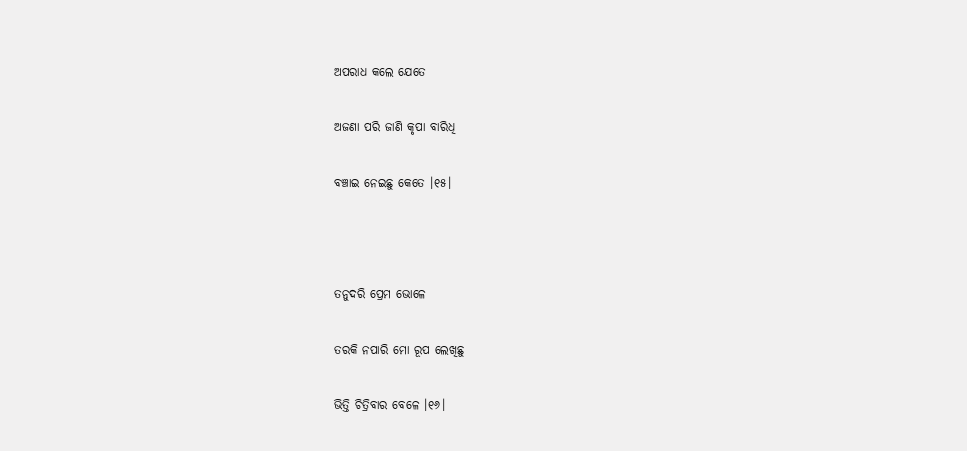ଅପରାଧ କଲେ ଯେତେ

ଅଜଣା ପରି ଜାଣି କୃପା ବାରିଧି

ବଞ୍ଚାଇ ନେଇଛୁ କେତେ ।୧୫।



ତନୁଦରି ପ୍ରେମ ଭୋଳେ

ତରକି ନପାରି ମୋ ରୂପ ଲେଖିଛୁ

ଭିତ୍ତି ଚିତ୍ରିବାର ବେଳେ ।୧୬।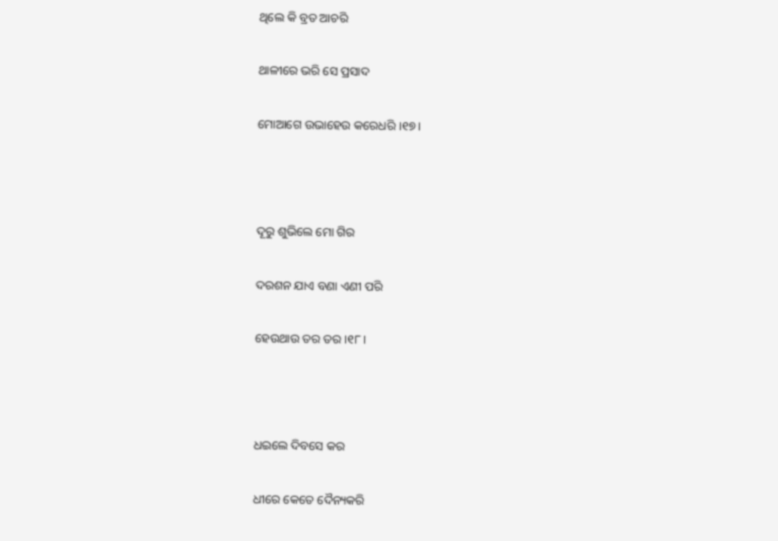ଥିଲେ କି ବ୍ରତ ଆଚରି

ଥାଳୀରେ ଭରି ସେ ପ୍ରସାଦ

ମୋଆଗେ ଉଭାହେଉ କରେଧରି ।୧୭।



ଦୂରୁ ଶୁଭିଲେ ମୋ ଗିର

ଦରଶନ ଯାଏ ବଣା ଏଣୀ ପରି

ହେଉଥାଉ ତର ତର ।୧୮।



ଧଇଲେ ଦିବସେ କର

ଧୀରେ କେତେ ଦୈନ୍ୟକରି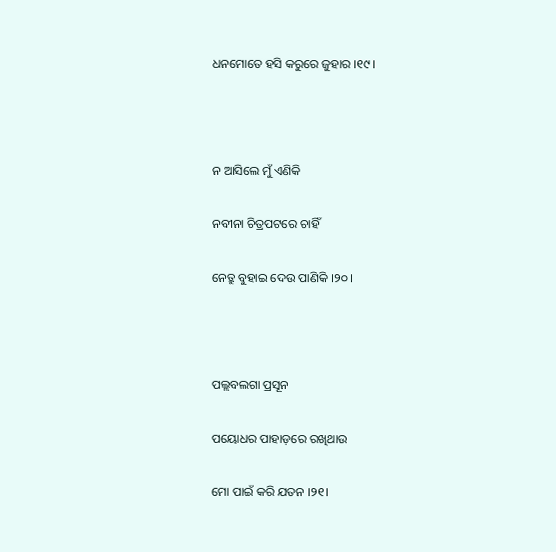ଧନମୋତେ ହସି କରୁରେ ଜୁହାର ।୧୯।



ନ ଆସିଲେ ମୁଁ ଏଣିକି

ନବୀନା ଚିତ୍ରପଟରେ ଚାହିଁ

ନେତ୍ରୁ ବୁହାଇ ଦେଉ ପାଣିକି ।୨୦।



ପଲ୍ଲବଲଗା ପ୍ରସୂନ

ପୟୋଧର ପାହାଡ଼ରେ ରଖିଥାଉ

ମୋ ପାଇଁ କରି ଯତନ ।୨୧।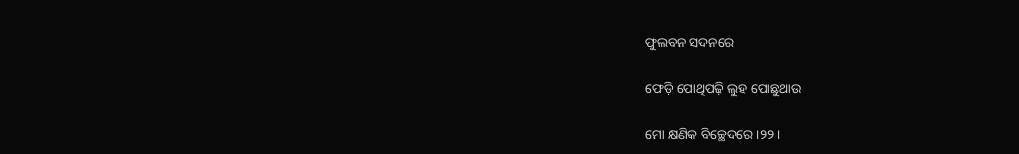ଫୁଲବନ ସଦନରେ

ଫେଡ଼ି ପୋଥିପଢ଼ି ଲୁହ ପୋଛୁଥାଉ

ମୋ କ୍ଷଣିକ ବିଚ୍ଛେଦରେ ।୨୨।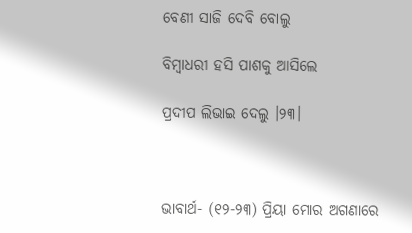ବେଣୀ ସାଜି ଦେବି ବୋଲୁ

ବିମ୍ବାଧରୀ ହସି ପାଶକୁ ଆସିଲେ

ପ୍ରଦୀପ ଲିଭାଇ ଦେଲୁ ।୨୩।



ଭାବାର୍ଥ- (୧୨-୨୩) ପ୍ରିୟା ମୋର ଅଗଣାରେ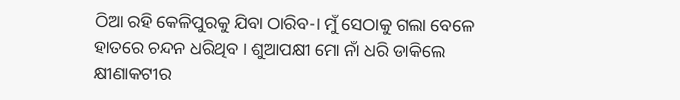ଠିଆ ରହି କେଳିପୁରକୁ ଯିବା ଠାରିବ-। ମୁଁ ସେଠାକୁ ଗଲା ବେଳେ ହାତରେ ଚନ୍ଦନ ଧରିଥିବ । ଶୁଆପକ୍ଷୀ ମୋ ନାଁ ଧରି ଡାକିଲେ କ୍ଷୀଣାକଟୀର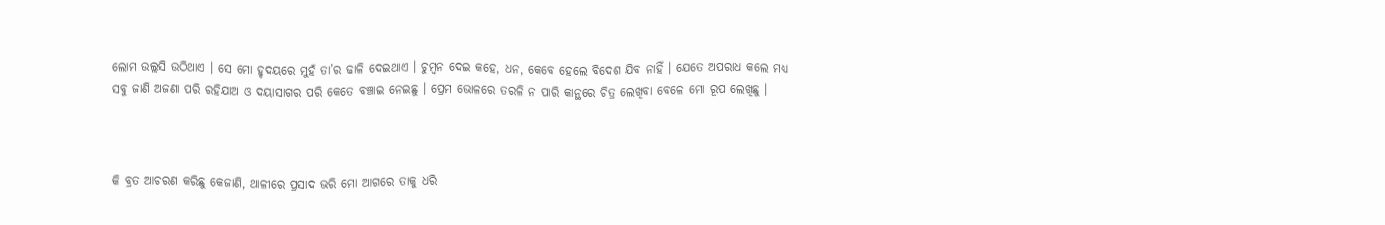ଲୋମ ଉଲ୍ଲସି ଉଠିଥାଏ । ସେ ମୋ ହୃଦୟରେ ମୁହଁ ତା’ର ଢାଳି ଦେଇଥାଏ । ଚୁମ୍ବନ ଦେଇ କହେ, ଧନ, କେବେ ହେଲେ ବିଦେଶ ଯିବ ନାହିଁ । ଯେତେ ଅପରାଧ କଲେ ମଧ୍ୟ ସବୁ ଜାଣି ଅଜଣା ପରି ରହିଯାଅ ଓ ଦୟାସାଗର ପରି କେତେ ବଞ୍ଚାଇ ନେଇଛୁ । ପ୍ରେମ ଭୋଳରେ ତରଳି ନ ପାରି କାନ୍ଥରେ ଚିତ୍ର ଲେଖିବା ବେଳେ ମୋ ରୂପ ଲେଖିଛୁ ।



କି ବ୍ରତ ଆଚରଣ କରିଛୁ କେଜାଣି, ଥାଳୀରେ ପ୍ରସାଦ ଭରି ମୋ ଆଗରେ ତାକୁ ଧରି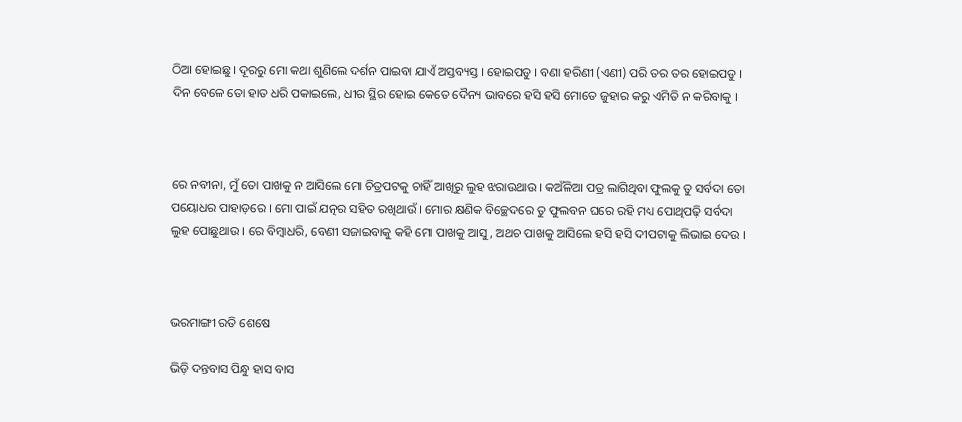ଠିଆ ହୋଇଛୁ । ଦୂରରୁ ମୋ କଥା ଶୁଣିଲେ ଦର୍ଶନ ପାଇବା ଯାଏଁ ଅସ୍ତବ୍ୟସ୍ତ । ହୋଇପଡୁ । ବଣା ହରିଣୀ (ଏଣୀ) ପରି ତର ତର ହୋଇପଡୁ । ଦିନ ବେଳେ ତୋ ହାତ ଧରି ପକାଇଲେ, ଧୀର ସ୍ଥିର ହୋଇ କେତେ ଦୈନ୍ୟ ଭାବରେ ହସି ହସି ମୋତେ ଜୁହାର କରୁ ଏମିତି ନ କରିବାକୁ ।



ରେ ନବୀନା, ମୁଁ ତୋ ପାଖକୁ ନ ଆସିଲେ ମୋ ଚିତ୍ରପଟକୁ ଚାହିଁ ଆଖିରୁ ଲୁହ ଝରାଉଥାଉ । କଅଁଳିଆ ପତ୍ର ଲାଗିଥିବା ଫୁଲକୁ ତୁ ସର୍ବଦା ତୋ ପୟୋଧର ପାହାଡ଼ରେ । ମୋ ପାଇଁ ଯତ୍ନର ସହିତ ରଖିଥାଉଁ । ମୋର କ୍ଷଣିକ ବିଚ୍ଛେଦରେ ତୁ ଫୁଲବନ ଘରେ ରହି ମଧ୍ୟ ପୋଥିପଢ଼ି ସର୍ବଦା ଲୁହ ପୋଛୁଥାଉ । ରେ ବିମ୍ବାଧରି, ବେଣୀ ସଜାଇବାକୁ କହି ମୋ ପାଖକୁ ଆସୁ, ଅଥଚ ପାଖକୁ ଆସିଲେ ହସି ହସି ଦୀପଟାକୁ ଲିଭାଇ ଦେଉ ।



ଭରମାଙ୍ଗୀ ରତି ଶେଷେ

ଭିଡ଼ି ଦନ୍ତବାସ ପିନ୍ଧୁ ହାସ ବାସ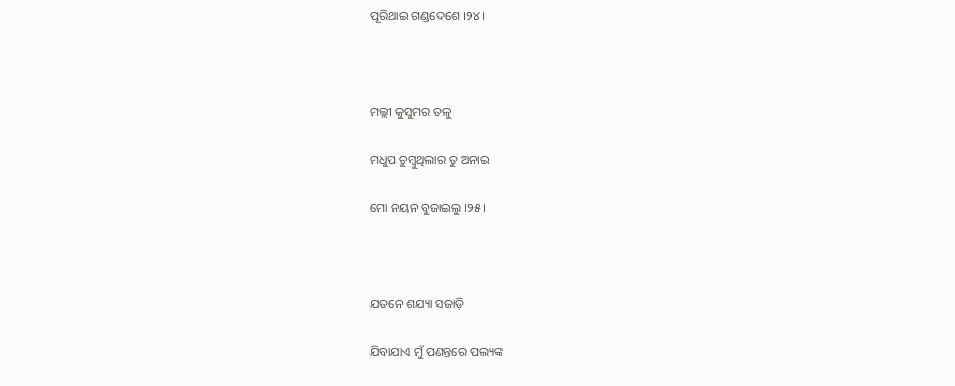ପୂରିଥାଇ ଗଣ୍ଡଦେଶେ ।୨୪।



ମଲ୍ଲୀ କୁସୁମର ତଳୁ

ମଧୁପ ଚୁମ୍ବୁଥିଲାର ତୁ ଅନାଇ

ମୋ ନୟନ ବୁଜାଇଲୁ ।୨୫।



ଯତନେ ଶଯ୍ୟା ସଜାଡ଼ି

ଯିବାଯାଏ ମୁଁ ପଣନ୍ତରେ ପଲ୍ୟଙ୍କ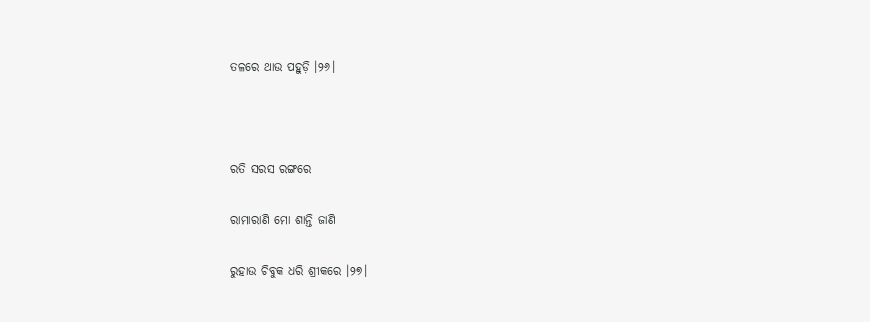ତଳରେ ଥାଉ ପହୁଡ଼ି ।୨୬।



ରତି ସରସ ରଙ୍ଗରେ

ରାମାରାଣି ମୋ ଶାନ୍ତି ଜାଣି

ରୁହାଉ ଚିବୁକ ଧରି ଶ୍ରୀକରେ ।୨୭।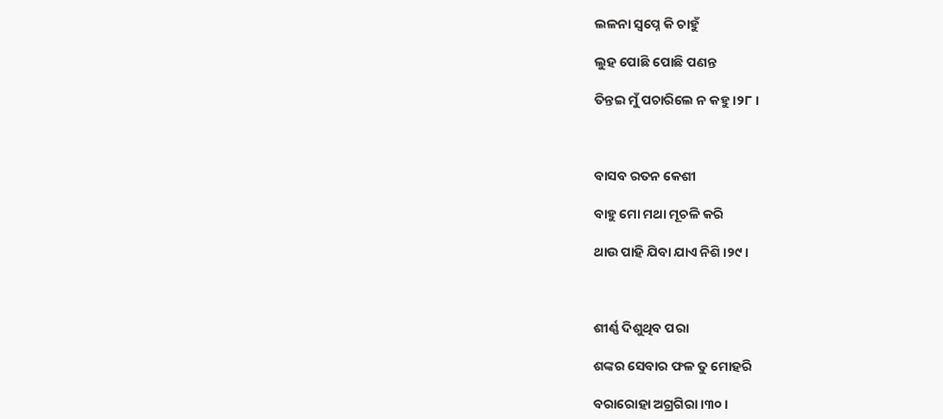ଲଳନା ସ୍ୱପ୍ନେ କି ଚାହୁଁ

ଲୁହ ପୋଛି ପୋଛି ପଣନ୍ତ

ତିନ୍ତଇ ମୁଁ ପଚାରିଲେ ନ କହୁ ।୨୮।



ବାସବ ରତନ କେଶୀ

ବାହୁ ମୋ ମଥା ମୂଚଳି କରି

ଥାଉ ପାହି ଯିବା ଯାଏ ନିଶି ।୨୯।



ଶୀର୍ଣ୍ଣ ଦିଶୁଥିବ ପରା

ଶଙ୍କର ସେବାର ଫଳ ତୁ ମୋହରି

ବରାରୋହା ଅଗ୍ରଗିରା ।୩୦।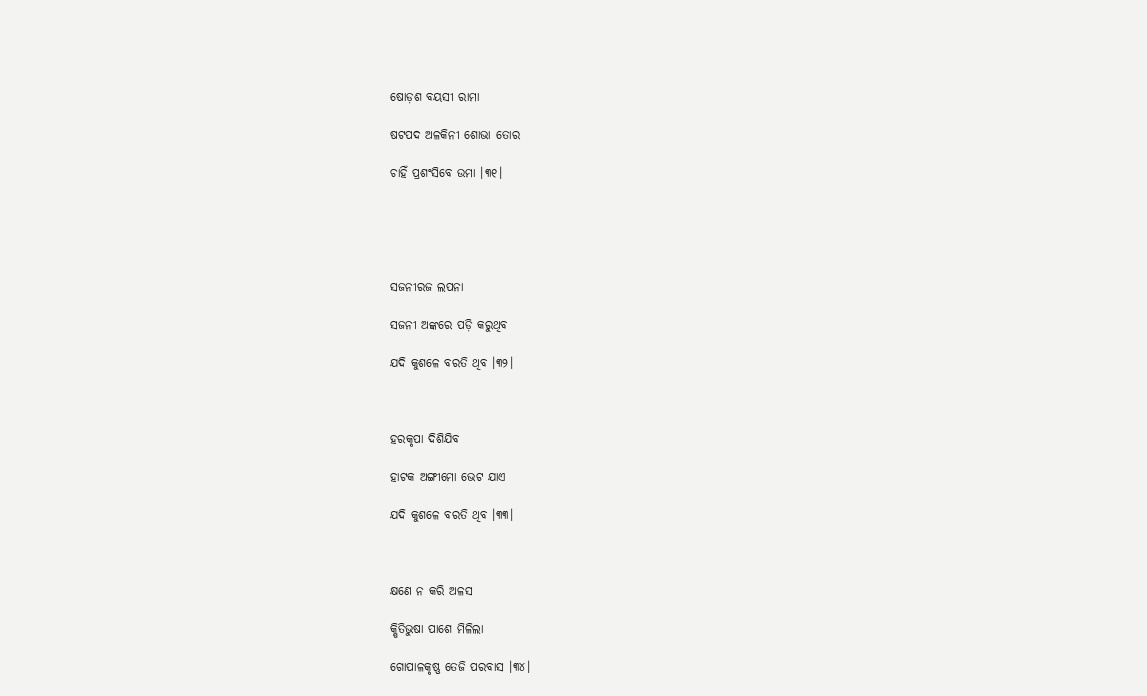ଷୋଡ଼ଶ ବୟସୀ ରାମା

ଷଟପଦ ଅଳକିନୀ ଶୋଭା ତୋର

ଚାହିଁ ପ୍ରଶଂସିବେ ଉମା ।୩୧।





ସଜନୀରଜ ଲପନା

ସଜନୀ ଅଙ୍କରେ ପଡ଼ି କରୁଥିବ

ଯଦି କୁଶଳେ ବରତି ଥିବ ।୩୨।



ହରକୃପା ଦିଶିଯିବ

ହାଟକ ଅଙ୍ଗୀମୋ ଭେଟ ଯାଏ

ଯଦି କୁଶଳେ ବରତି ଥିବ ।୩୩।



କ୍ଷଣେ ନ କରି ଅଳସ

କ୍ଷିତିଭୁଷା ପାଶେ ମିଳିଲା

ଗୋପାଳକୃଷ୍ଣ ତେଜି ପରବାସ ।୩୪।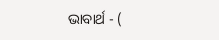ଭାବାର୍ଥ - (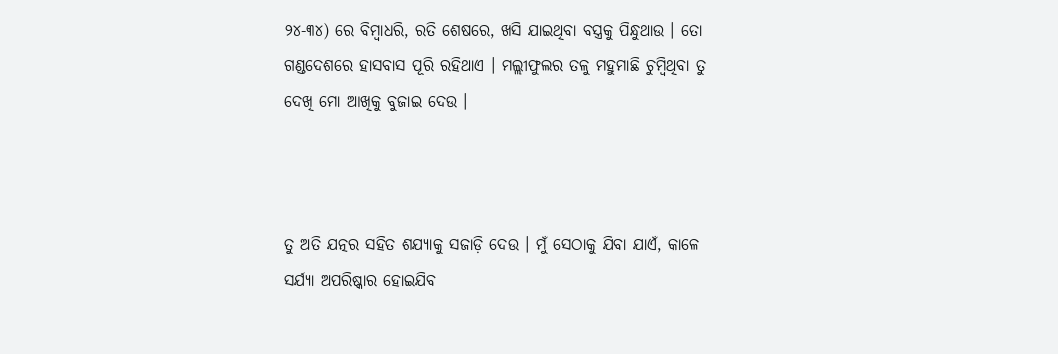୨୪-୩୪) ରେ ବିମ୍ବାଧରି, ରତି ଶେଷରେ, ଖସି ଯାଇଥିବା ବସ୍ତ୍ରକୁ ପିନ୍ଧୁଥାଉ । ତୋ ଗଣ୍ଡଦେଶରେ ହାସବାସ ପୂରି ରହିଥାଏ । ମଲ୍ଲୀଫୁଲର ତଳୁ ମହୁମାଛି ଚୁମ୍ବିଥିବା ତୁ ଦେଖି ମୋ ଆଖିକୁ ବୁଜାଇ ଦେଉ ।



ତୁ ଅତି ଯତ୍ନର ସହିତ ଶଯ୍ୟାକୁ ସଜାଡ଼ି ଦେଉ । ମୁଁ ସେଠାକୁ ଯିବା ଯାଏଁ, କାଳେ ସର୍ଯ୍ୟା ଅପରିଷ୍କାର ହୋଇଯିବ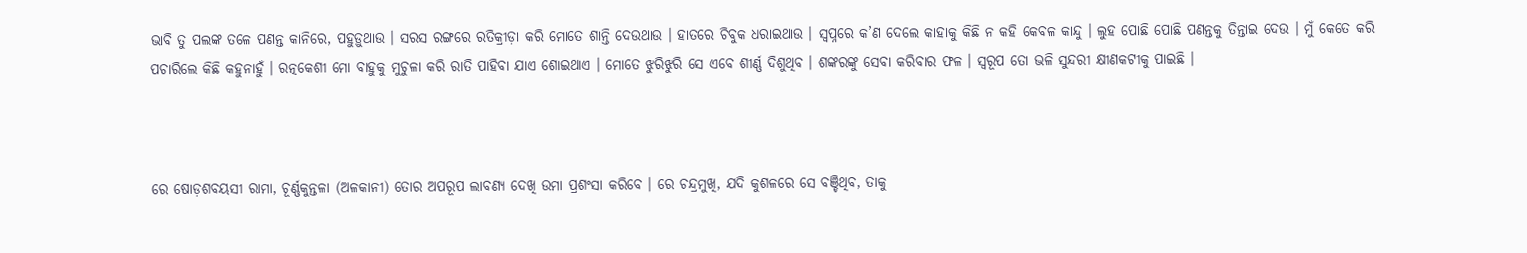ଭାବି ତୁ ପଲଙ୍କ ତଳେ ପଣନ୍ତ କାନିରେ, ପହୁଡ଼ୁଥାଉ । ସରସ ରଙ୍ଗରେ ରତିକ୍ରୀଡ଼ା କରି ମୋତେ ଶାନ୍ତି ଦେଉଥାଉ । ହାତରେ ଚିବୁକ ଧରାଇଥାଉ । ସ୍ୱପ୍ନରେ କ’ଣ ଦେଲେ କାହାକୁ କିଛି ନ କହି କେବଳ କାନ୍ଦୁ । ଲୁହ ପୋଛି ପୋଛି ପଣନ୍ତକୁ ତିନ୍ତାଇ ଦେଉ । ମୁଁ କେତେ କରି ପଚାରିଲେ କିଛି କହୁନାହୁଁ । ରତ୍ନକେଶୀ ମୋ ବାହୁକୁ ମୁଚୁଳା କରି ରାତି ପାହିବା ଯାଏ ଶୋଇଥାଏ । ମୋତେ ଝୁରିଝୁରି ସେ ଏବେ ଶୀର୍ଣ୍ଣ ଦିଶୁଥିବ । ଶଙ୍କରଙ୍କୁ ସେବା କରିବାର ଫଳ । ସ୍ୱରୂପ ତୋ ଭଳି ସୁନ୍ଦରୀ କ୍ଷୀଣକଟୀକୁ ପାଇଛି ।



ରେ ଷୋଡ଼ଶବୟସୀ ରାମା, ଚୂର୍ଣ୍ଣକୁନ୍ତଳା (ଅଳକାନୀ) ତୋର ଅପରୂପ ଲାବଣ୍ୟ ଦେଖି ଉମା ପ୍ରଶଂସା କରିବେ । ରେ ଚନ୍ଦ୍ରମୁଖି, ଯଦି କୁଶଳରେ ସେ ବଞ୍ଚିଥିବ, ତାକୁ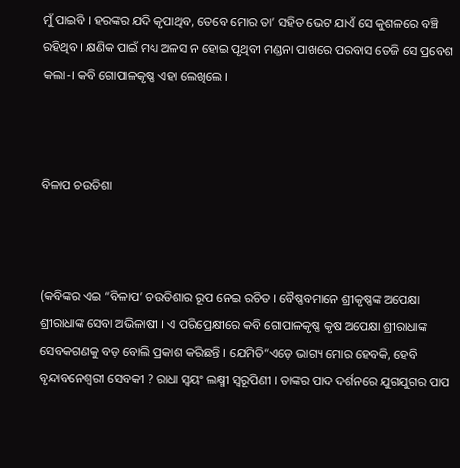ମୁଁ ପାଇବି । ହରଙ୍କର ଯଦି କୃପାଥିବ, ତେବେ ମୋର ତା’ ସହିତ ଭେଟ ଯାଏଁ ସେ କୁଶଳରେ ବଞ୍ଚି ରହିଥିବ । କ୍ଷଣିକ ପାଇଁ ମଧ୍ୟ ଅଳସ ନ ହୋଇ ପୃଥିବୀ ମଣ୍ଡନା ପାଖରେ ପରବାସ ତେଜି ସେ ପ୍ରବେଶ କଲା-। କବି ଗୋପାଳକୃଷ୍ଣ ଏହା ଲେଖିଲେ ।



ବିଳାପ ଚଉତିଶା



(କବିଙ୍କର ଏଇ “ବିଳାପ’ ଚଉତିଶାର ରୂପ ନେଇ ରଚିତ । ବୈଷ୍ଣବମାନେ ଶ୍ରୀକୃଷ୍ଣଙ୍କ ଅପେକ୍ଷା ଶ୍ରୀରାଧାଙ୍କ ସେବା ଅଭିଳାଷୀ । ଏ ପରିପ୍ରେକ୍ଷୀରେ କବି ଗୋପାଳକୃଷ୍ଣ କୃଷ ଅପେକ୍ଷା ଶ୍ରୀରାଧାଙ୍କ ସେବକଗଣକୁ ବଡ଼ ବୋଲି ପ୍ରକାଶ କରିଛନ୍ତି । ଯେମିତି“ଏଡ଼େ ଭାଗ୍ୟ ମୋର ହେବକି, ହେବି ବୃନ୍ଦାବନେଶ୍ଵରୀ ସେବକୀ ? ରାଧା ସ୍ୱୟଂ ଲକ୍ଷ୍ମୀ ସ୍ୱରୂପିଣୀ । ତାଙ୍କର ପାଦ ଦର୍ଶନରେ ଯୁଗଯୁଗର ପାପ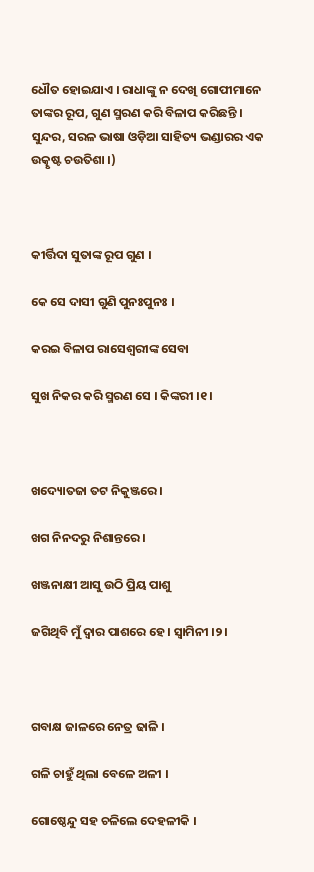ଧୌତ ହୋଇଯାଏ । ରାଧାଙ୍କୁ ନ ଦେଖି ଗୋପୀମାନେ ତାଙ୍କର ରୂପ, ଗୁଣ ସ୍ମରଣ କରି ବିଳାପ କରିଛନ୍ତି । ସୁନ୍ଦର, ସରଳ ଭାଷା ଓଡ଼ିଆ ସାହିତ୍ୟ ଭଣ୍ଡାରର ଏକ ଉତ୍କୃଷ୍ଟ ଚଉତିଶା ।)



କୀର୍ତ୍ତିଦା ସୁତାଙ୍କ ରୂପ ଗୁଣ ।

କେ ସେ ଦାସୀ ଗୁଣି ପୁନଃପୁନଃ ।

କରଇ ବିଳାପ ରାସେଶ୍ୱରୀଙ୍କ ସେବା

ସୁଖ ନିକର କରି ସ୍ମରଣ ସେ । କିଙ୍କରୀ ।୧।



ଖଦ୍ୟୋତଜା ତଟ ନିକୁଞ୍ଜରେ ।

ଖଗ ନିନଦରୁ ନିଶାନ୍ତରେ ।

ଖଞ୍ଜନାକ୍ଷୀ ଆସୁ ଉଠି ପ୍ରିୟ ପାଶୁ

ଜଗିଥିବି ମୁଁ ଦ୍ୱାର ପାଶରେ ହେ । ସ୍ୱାମିନୀ ।୨।



ଗବାକ୍ଷ ଜାଳରେ ନେତ୍ର ଢାଳି ।

ଗଳି ଚାହୁଁ ଥିଲା ବେଳେ ଅଳୀ ।

ଗୋଷ୍ଠେନ୍ଦୁ ସହ ଚଳିଲେ ଦେହଳୀକି ।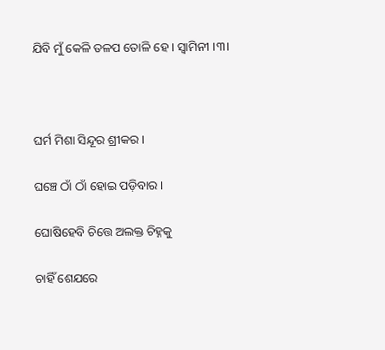ଯିବି ମୁଁ କେଳି ତଳପ ତୋଳି ହେ । ସ୍ୱାମିନୀ ।୩।



ଘର୍ମ ମିଶା ସିନ୍ଦୂର ଶ୍ରୀକର ।

ଘଞ୍ଚେ ଠାଁ ଠାଁ ହୋଇ ପଡ଼ିବାର ।

ଘୋଷିହେବି ଚିତ୍ତେ ଅଲକ୍ତ ଚିହ୍ନକୁ

ଚାହିଁ ଶେଯରେ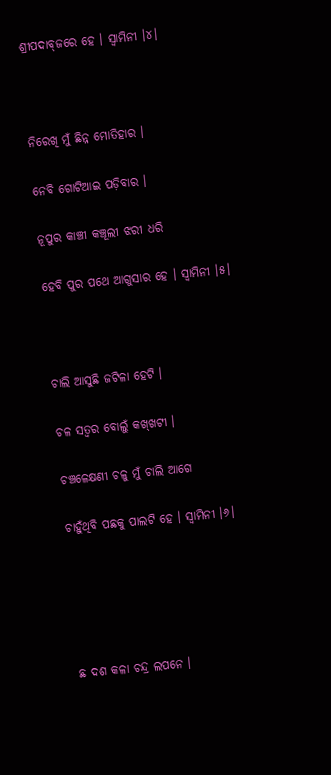ଶ୍ରୀପଦାବ୍‌ଜରେ ହେ । ସ୍ୱାମିନୀ ।୪।



ନିରେଖି ମୁଁ ଛିନ୍ନ ମୋତିହାର ।

ନେବି ଗୋଟିଆଇ ପଡ଼ିବାର ।

ନୂପୁର କାଞ୍ଚୀ କଞ୍ଚୂଲୀ ଝରୀ ଧରି

ହେବି ପୁର ପଥେ ଆଗୁସାର ହେ । ସ୍ୱାମିନୀ ।୫।



ଚାଲି ଆସୁଛି ଜଟିଳା ହେଟି ।

ଚଳ ସତ୍ୱର ବୋଲୁଁ କଖ୍‌ଖଟୀ ।

ଚଞ୍ଚଳେକ୍ଷଣୀ ଚଳୁ ମୁଁ ଚାଲି ଆଗେ

ଚାହୁଁଥିବି ପଛକୁ ପାଲଟି ହେ । ସ୍ୱାମିନୀ ।୬।





ଛ ଦଶ କଳା ଚନ୍ଦ୍ର ଲପନେ ।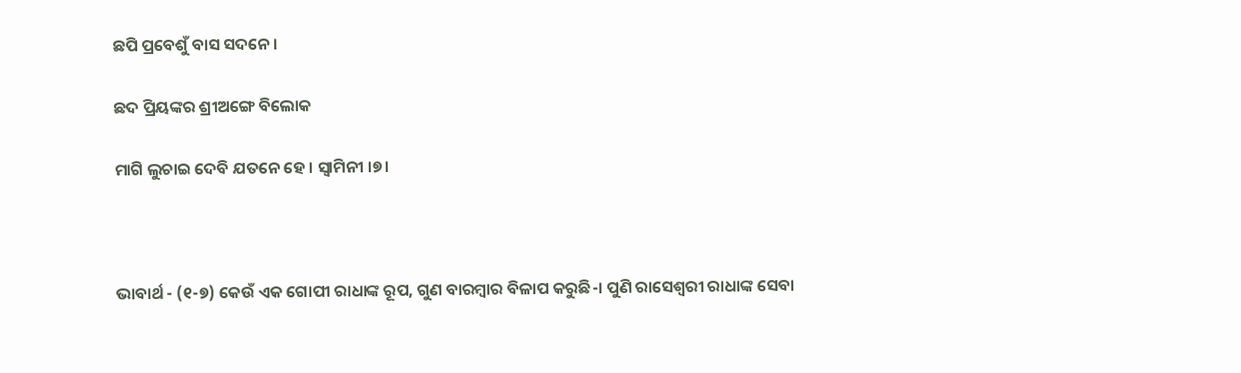ଛପି ପ୍ରବେଶୁଁ ବାସ ସଦନେ ।

ଛଦ ପ୍ରିୟଙ୍କର ଶ୍ରୀଅଙ୍ଗେ ବିଲୋକ

ମାଗି ଲୁଚାଇ ଦେବି ଯତନେ ହେ । ସ୍ୱାମିନୀ ।୭।



ଭାବାର୍ଥ - (୧-୭) କେଉଁ ଏକ ଗୋପୀ ରାଧାଙ୍କ ରୂପ, ଗୁଣ ବାରମ୍ବାର ବିଳାପ କରୁଛି-। ପୁଣି ରାସେଶ୍ୱରୀ ରାଧାଙ୍କ ସେବା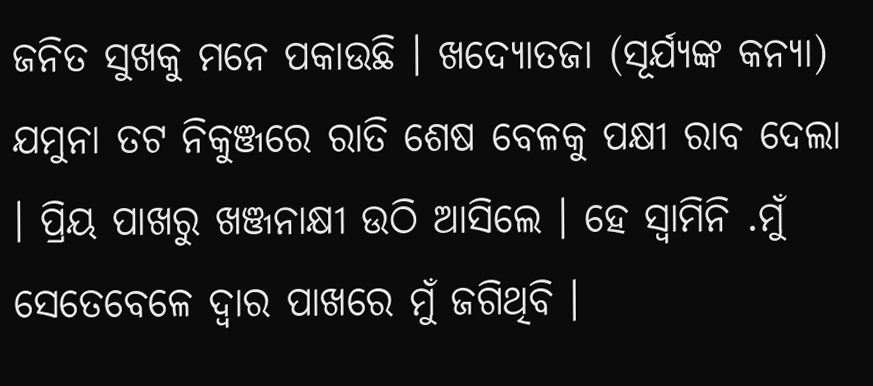ଜନିତ ସୁଖକୁ ମନେ ପକାଉଛି । ଖଦ୍ୟୋତଜା (ସୂର୍ଯ୍ୟଙ୍କ କନ୍ୟା) ଯମୁନା ତଟ ନିକୁଞ୍ଜରେ ରାତି ଶେଷ ବେଳକୁ ପକ୍ଷୀ ରାବ ଦେଲା । ପ୍ରିୟ ପାଖରୁ ଖଞ୍ଜନାକ୍ଷୀ ଉଠି ଆସିଲେ । ହେ ସ୍ୱାମିନି .ମୁଁ ସେତେବେଳେ ଦ୍ଵାର ପାଖରେ ମୁଁ ଜଗିଥିବି ।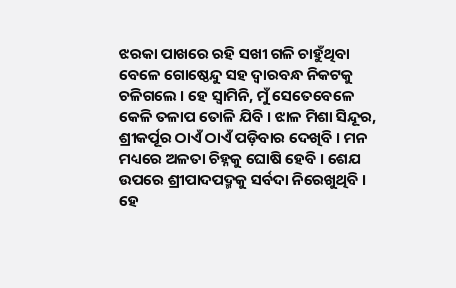ଝରକା ପାଖରେ ରହି ସଖୀ ଗଳି ଚାହୁଁଥିବା ବେଳେ ଗୋଷ୍ଠେନ୍ଦୁ ସହ ଦ୍ଵାରବନ୍ଧ ନିକଟକୁ ଚଳିଗଲେ । ହେ ସ୍ୱାମିନି, ମୁଁ ସେତେବେଳେ କେଳି ତଳାପ ତୋଳି ଯିବି । ଝାଳ ମିଶା ସିନ୍ଦୂର, ଶ୍ରୀକର୍ପୂର ଠାଏଁ ଠାଏଁ ପଡ଼ିବାର ଦେଖିବି । ମନ ମଧ୍ୟରେ ଅଳତା ଚିହ୍ନକୁ ଘୋଷି ହେବି । ଶେଯ ଉପରେ ଶ୍ରୀପାଦପଦ୍ମକୁ ସର୍ବଦା ନିରେଖୁଥିବି । ହେ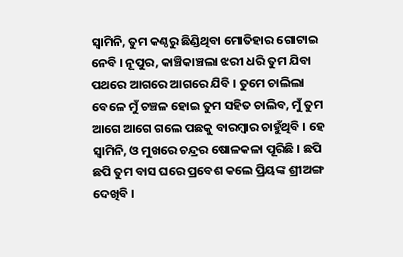ସ୍ଵାମିନି, ତୁମ କଣ୍ଠରୁ ଛିଣ୍ଡିଥିବା ମୋତିହାର ଗୋଟାଇ ନେବି । ନୂପୁର, କାଞ୍ଚିକାଞ୍ଚଲା ଝରୀ ଧରି ତୁମ ଯିବା ପଥରେ ଆଗରେ ଆଗରେ ଯିବି । ତୁମେ ଚାଲିଲା ବେଳେ ମୁଁ ଚଞ୍ଚଳ ହୋଇ ତୁମ ସହିତ ଚାଲିବ, ମୁଁ ତୁମ ଆଗେ ଆଗେ ଗଲେ ପଛକୁ ବାରମ୍ବାର ଚାହୁଁଥିବି । ହେ ସ୍ଵାମିନି, ଓ ମୁଖରେ ଚନ୍ଦ୍ରର ଷୋଳକଳା ପୂରିଛି । ଛପି ଛପି ତୁମ ବାସ ଘରେ ପ୍ରବେଶ କଲେ ପ୍ରିୟଙ୍କ ଶ୍ରୀଅଙ୍ଗ ଦେଖିବି ।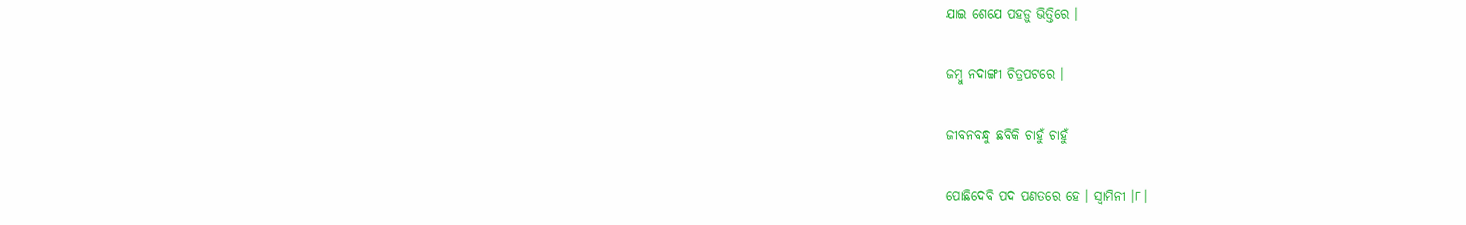ଯାଇ ଶେଯେ ପହଡ଼ୁ ଭିତ୍ତିରେ ।

ଜମ୍ବୁ ନଦାଙ୍ଗୀ ଚିତ୍ରପଟରେ ।

ଜୀବନବନ୍ଧୁ ଛବିକି ଚାହୁଁ ଚାହୁଁ

ପୋଛିଦେବି ପଦ ପଣତରେ ହେ । ସ୍ୱାମିନୀ ।୮।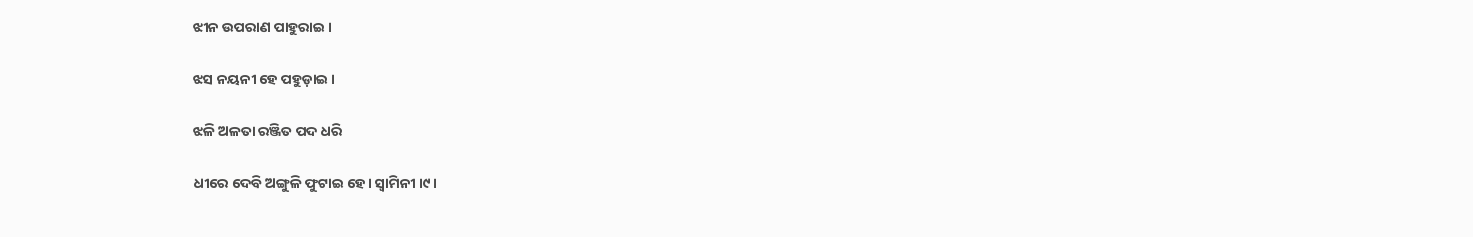ଝୀନ ଉପରାଣ ପାହୁରାଇ ।

ଝସ ନୟନୀ ହେ ପହୁଡ଼ାଇ ।

ଝଳି ଅଳତା ରଞ୍ଜିତ ପଦ ଧରି

ଧୀରେ ଦେବି ଅଙ୍ଗୁଳି ଫୁଟାଇ ହେ। ସ୍ୱାମିନୀ ।୯।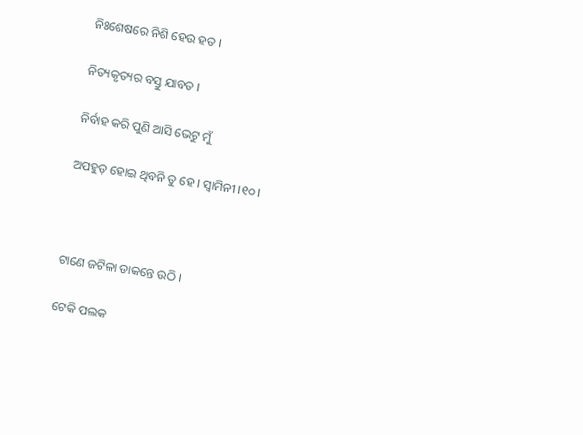ନିଃଶେଷରେ ନିଶି ହେଉ ହତ ।

ନିତ୍ୟକୃତ୍ୟର ବସ୍ତୁ ଯାବତ ।

ନିର୍ବାହ କରି ପୁଣି ଆସି ଭେଟୁ ମୁଁ

ଅପହୁଡ଼ ହୋଇ ଥିବନି ତୁ ହେ । ସ୍ୱାମିନୀ ।୧୦।



ଟାଣେ ଜଟିଳା ଡାକନ୍ତେ ଉଠି ।

ଟେକି ପଲକ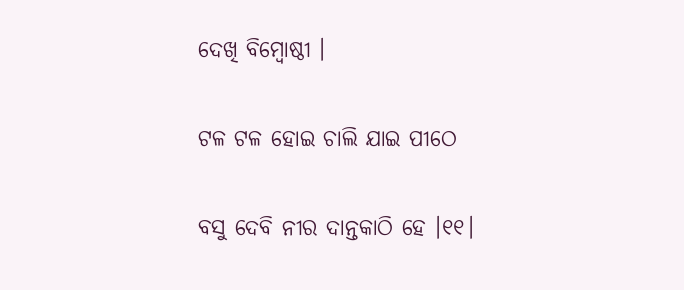ଦେଖି ବିମ୍ବୋଷ୍ଠୀ ।

ଟଳ ଟଳ ହୋଇ ଚାଲି ଯାଇ ପୀଠେ

ବସୁ ଦେବି ନୀର ଦାନ୍ତକାଠି ହେ ।୧୧।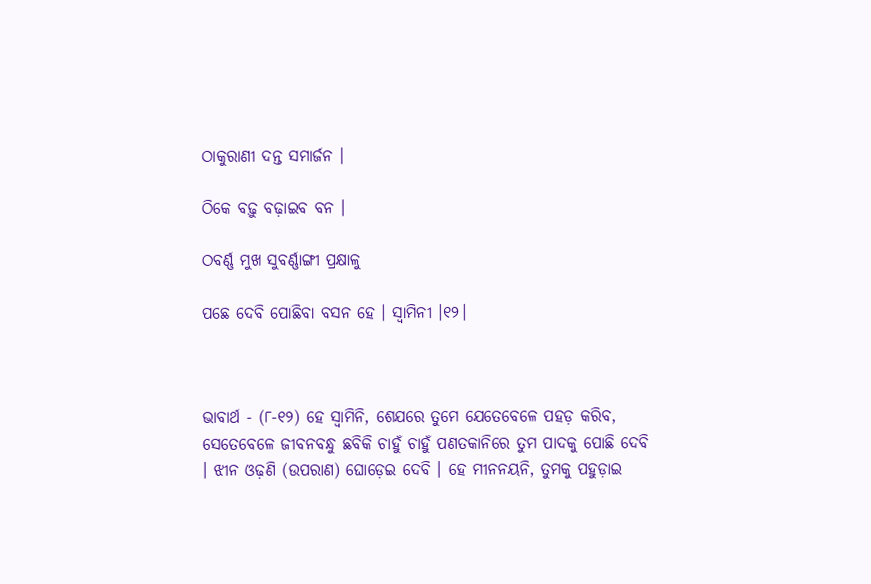ଠାକୁରାଣୀ ଦନ୍ତ ସମାର୍ଜନ ।

ଠିକେ ବଢ଼ୁ ବଢ଼ାଇବ ବନ ।

ଠବର୍ଣ୍ଣ ମୁଖ ସୁବର୍ଣ୍ଣାଙ୍ଗୀ ପ୍ରକ୍ଷାଳୁ

ପଛେ ଦେବି ପୋଛିବା ବସନ ହେ । ସ୍ୱାମିନୀ ।୧୨।



ଭାବାର୍ଥ - (୮-୧୨) ହେ ସ୍ଵାମିନି, ଶେଯରେ ତୁମେ ଯେତେବେଳେ ପହଡ଼ କରିବ, ସେତେବେଳେ ଜୀବନବନ୍ଧୁ ଛବିକି ଚାହୁଁ ଚାହୁଁ ପଣତକାନିରେ ତୁମ ପାଦକୁ ପୋଛି ଦେବି । ଝୀନ ଓଢ଼ଣି (ଉପରାଣ) ଘୋଡ଼େଇ ଦେବି । ହେ ମୀନନୟନି, ତୁମକୁ ପହୁଡ଼ାଇ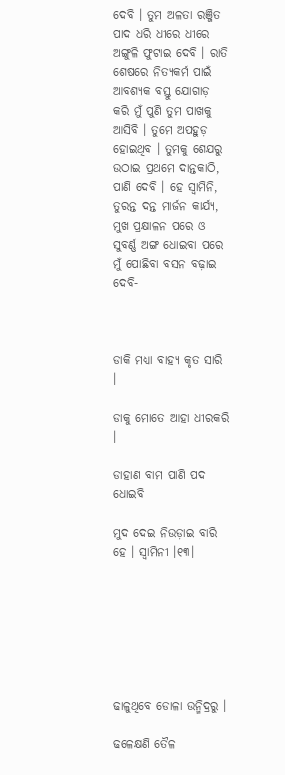ଦେବି । ତୁମ ଅଳତା ରଞ୍ଜିତ ପାଦ ଧରି ଧୀରେ ଧୀରେ ଅଙ୍ଗୁଳି ଫୁଟାଇ ଦେବି । ରାତି ଶେଷରେ ନିତ୍ୟକର୍ମ ପାଇଁ ଆବଶ୍ୟକ ବସ୍ତୁ ଯୋଗାଡ଼ କରି ମୁଁ ପୁଣି ତୁମ ପାଖକୁ ଆସିବି । ତୁମେ ଅପହୁଡ଼ ହୋଇଥିବ । ତୁମକୁ ଶେଯରୁ ଉଠାଇ ପ୍ରଥମେ ଦାନ୍ତକାଠି, ପାଣି ଦେବି । ହେ ସ୍ୱାମିନି, ତୁରନ୍ତ ଦନ୍ତ ମାର୍ଜନ କାର୍ଯ୍ୟ, ମୁଖ ପ୍ରକ୍ଷାଳନ ପରେ ଓ ସୁବର୍ଣ୍ଣ ଅଙ୍ଗ ଧୋଇବା ପରେ ମୁଁ ପୋଛିବା ବସନ ବଢ଼ାଇ ଦେବି-



ଡାକି ମଧ୍ୟା ବାହ୍ୟ କୃତ ସାରି ।

ଡାକୁ ମୋତେ ଆହା ଧୀରକରି ।

ଡାହାଣ ବାମ ପାଣି ପଦ ଧୋଇବି

ମୁଦ ଦେଇ ନିଉଡ଼ାଇ ବାରି ହେ । ସ୍ୱାମିନୀ ।୧୩।







ଢାଳୁଥିବେ ଡୋଳା ଉନ୍ମିଦ୍ରରୁ ।

ଢଳେକ୍ଷଣି ତୈଳ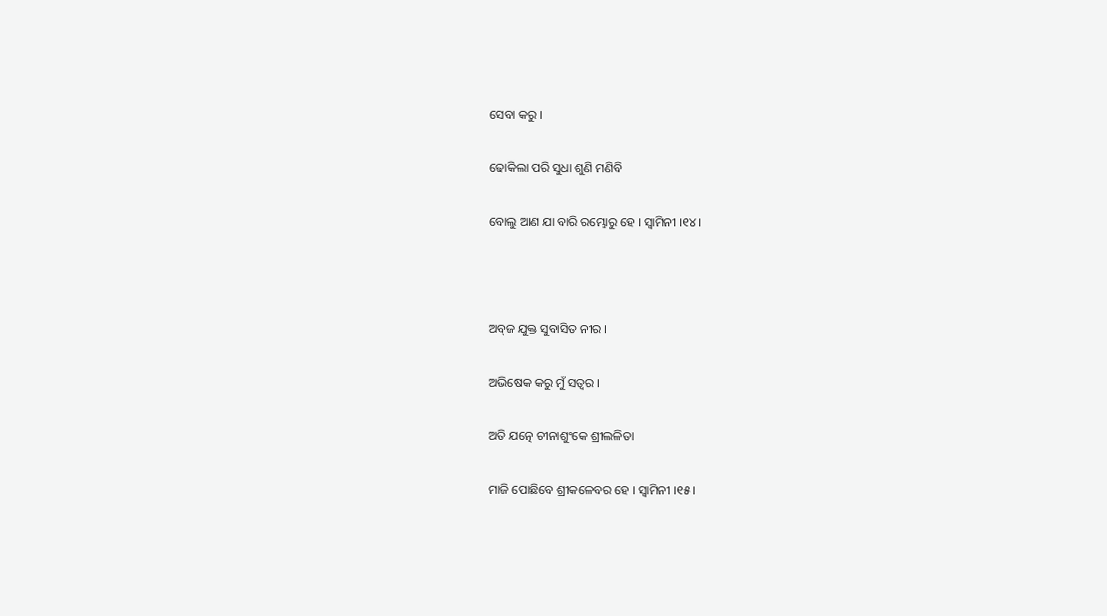ସେବା କରୁ ।

ଢୋକିଲା ପରି ସୁଧା ଶୁଣି ମଣିବି

ବୋଲୁ ଆଣ ଯା ବାରି ରମ୍ଭୋରୁ ହେ । ସ୍ୱାମିନୀ ।୧୪।



ଅବ୍‌ଜ ଯୁକ୍ତ ସୁବାସିତ ନୀର ।

ଅଭିଷେକ କରୁ ମୁଁ ସତ୍ୱର ।

ଅତି ଯତ୍ନେ ଚୀନାଶୁଂକେ ଶ୍ରୀଲଳିତା

ମାଜି ପୋଛିବେ ଶ୍ରୀକଳେବର ହେ । ସ୍ୱାମିନୀ ।୧୫।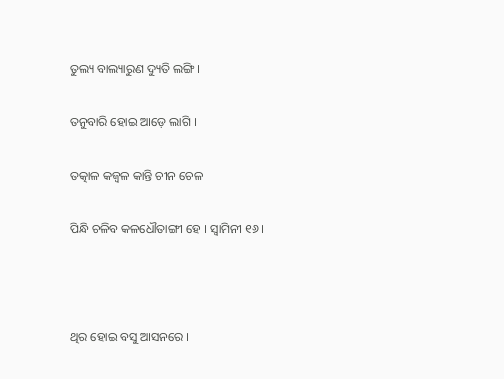ତୁଲ୍ୟ ବାଲ୍ୟାରୁଣ ଦ୍ୟୁତି ଲଙ୍ଗି ।

ତନୁବାରି ହୋଇ ଆଡ଼େ ଲାଗି ।

ତତ୍କାଳ କଜ୍ୱଳ କାନ୍ତି ଚୀନ ଚେଳ

ପିନ୍ଧି ଚଳିବ କଳଧୌତାଙ୍ଗୀ ହେ । ସ୍ୱାମିନୀ ୧୬।



ଥିର ହୋଇ ବସୁ ଆସନରେ ।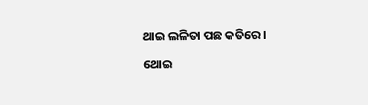ଥାଇ ଲଳିତା ପଛ କତିରେ ।

ଥୋଇ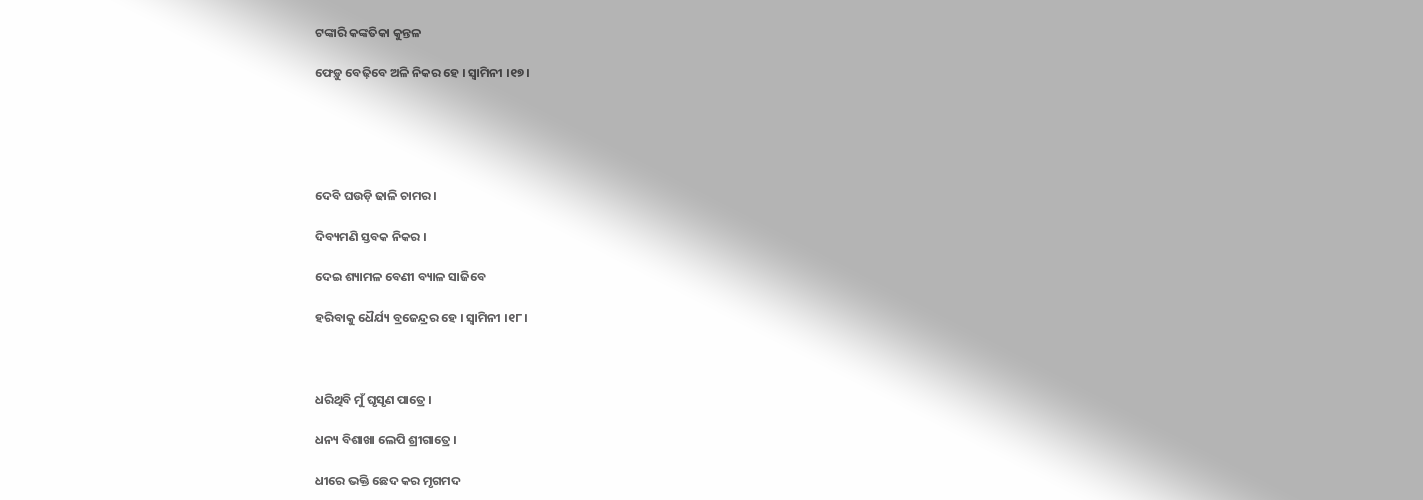ଟଙ୍କାରି କଙ୍କତିକା କୁନ୍ତଳ

ଫେଡ଼ୁ ବେଢ଼ିବେ ଅଳି ନିକର ହେ । ସ୍ୱାମିନୀ ।୧୭।





ଦେବି ଘଉଡ଼ି ଢାଳି ଚାମର ।

ଦିବ୍ୟମଣି ସ୍ତବକ ନିକର ।

ଦେଇ ଶ୍ୟାମଳ ବେଣୀ ବ୍ୟାଳ ସାଜିବେ

ହରିବାକୁ ଧୈର୍ଯ୍ୟ ବ୍ରଜେନ୍ଦ୍ରର ହେ । ସ୍ୱାମିନୀ ।୧୮।



ଧରିଥିବି ମୁଁ ଘୃସୃଣ ପାତ୍ରେ ।

ଧନ୍ୟ ବିଶାଖା ଲେପି ଶ୍ରୀଗାତ୍ରେ ।

ଧୀରେ ଭକ୍ତି ଛେଦ କର ମୃଗମଦ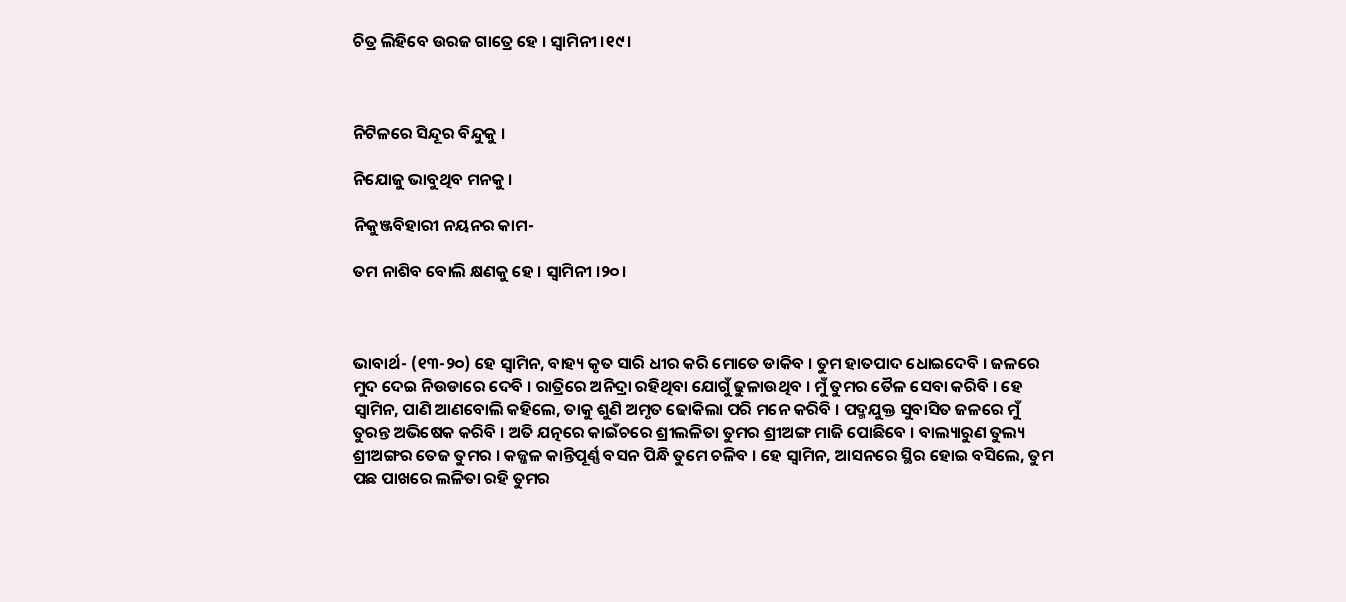ଚିତ୍ର ଲିହିବେ ଉରଜ ଗାତ୍ରେ ହେ । ସ୍ୱାମିନୀ ।୧୯।



ନିଟିଳରେ ସିନ୍ଦୂର ବିନ୍ଦୁକୁ ।

ନିଯୋଜୁ ଭାବୁଥିବ ମନକୁ ।

ନିକୁଞ୍ଜବିହାରୀ ନୟନର କାମ-

ତମ ନାଶିବ ବୋଲି କ୍ଷଣକୁ ହେ । ସ୍ୱାମିନୀ ।୨୦।



ଭାବାର୍ଥ- (୧୩-୨୦) ହେ ସ୍ୱାମିନ, ବାହ୍ୟ କୃତ ସାରି ଧୀର କରି ମୋତେ ଡାକିବ । ତୁମ ହାତପାଦ ଧୋଇଦେବି । ଜଳରେ ମୁଦ ଦେଇ ନିଉଡାରେ ଦେବି । ରାତ୍ରିରେ ଅନିଦ୍ରା ରହିଥିବା ଯୋଗୁଁ ଢୁଳାଉଥିବ । ମୁଁ ତୁମର ତୈଳ ସେବା କରିବି । ହେ ସ୍ୱାମିନ, ପାଣି ଆଣବୋଲି କହିଲେ, ତାକୁ ଶୁଣି ଅମୃତ ଢୋକିଲା ପରି ମନେ କରିବି । ପଦ୍ମଯୁକ୍ତ ସୁବାସିତ ଜଳରେ ମୁଁ ତୁରନ୍ତ ଅଭିଷେକ କରିବି । ଅତି ଯତ୍ନରେ କାଇଁଚରେ ଶ୍ରୀଲଳିତା ତୁମର ଶ୍ରୀଅଙ୍ଗ ମାଜି ପୋଛିବେ । ବାଲ୍ୟାରୁଣ ତୁଲ୍ୟ ଶ୍ରୀଅଙ୍ଗର ତେଜ ତୁମର । କଜ୍ଜଳ କାନ୍ତିପୂର୍ଣ୍ଣ ବସନ ପିନ୍ଧି ତୁମେ ଚଳିବ । ହେ ସ୍ଵାମିନ, ଆସନରେ ସ୍ଥିର ହୋଇ ବସିଲେ, ତୁମ ପଛ ପାଖରେ ଲଳିତା ରହି ତୁମର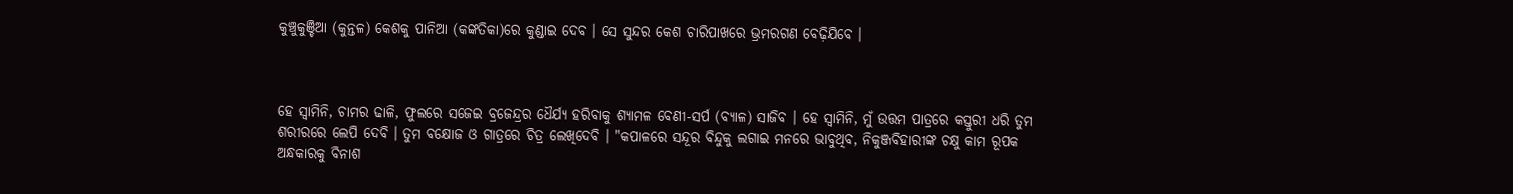କୁଞ୍ଚୁକୁଞ୍ଚିଆ (କୁନ୍ତଳ) କେଶକୁ ପାନିଆ (କଙ୍କତିକା)ରେ କୁଣ୍ଡାଇ ଦେବ । ସେ ସୁନ୍ଦର କେଶ ଚାରିପାଖରେ ଭ୍ରମରଗଣ ବେଢ଼ିଯିବେ ।



ହେ ସ୍ଵାମିନି, ଚାମର ଢାଳି, ଫୁଲରେ ସଜେଇ ବ୍ରଜେନ୍ଦ୍ରର ଧୈର୍ଯ୍ୟ ହରିବାକୁ ଶ୍ୟାମଳ ବେଣୀ-ସର୍ପ (ବ୍ୟାଳ) ସାଜିବ । ହେ ସ୍ଵାମିନି, ମୁଁ ଉତ୍ତମ ପାତ୍ରରେ କସ୍ତୁରୀ ଧରି ତୁମ ଶରୀରରେ ଲେପି ଦେବି । ତୁମ ବକ୍ଷୋଜ ଓ ଗାତ୍ରରେ ଚିତ୍ର ଲେଖିଦେବି । "କପାଳରେ ସନ୍ଦୂର ବିନ୍ଦୁକୁ ଲଗାଇ ମନରେ ଭାବୁଥିବ, ନିକୁଞ୍ଜବିହାରୀଙ୍କ ଚକ୍ଷୁ କାମ ରୂପକ ଅନ୍ଧକାରକୁ ବିନାଶ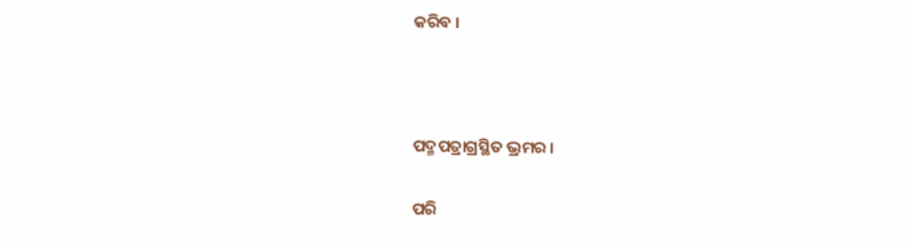କରିବ ।



ପଦ୍ମପତ୍ରାଗ୍ରସ୍ଥିତ ଭ୍ରମର ।

ପରି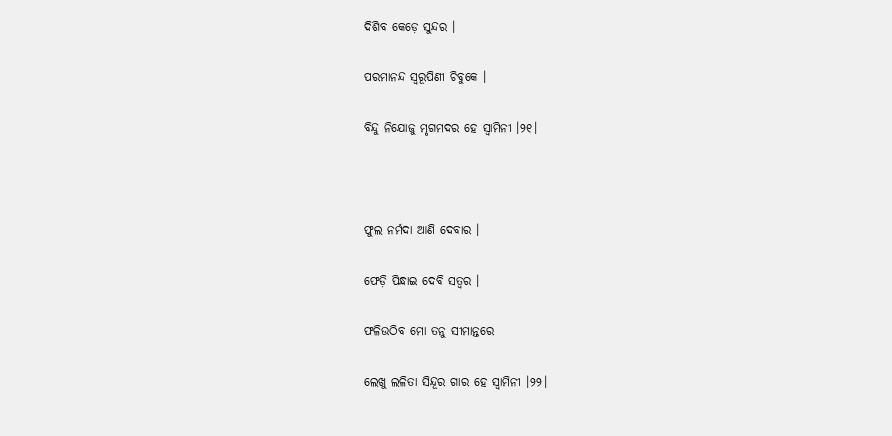ଦିଶିବ କେଡ଼େ ସୁନ୍ଦର ।

ପରମାନନ୍ଦ ସ୍ୱରୂପିଣୀ ଚିବୁକେ ।

ବିନ୍ଦୁ ନିଯୋଜୁ ମୃଗମଦର ହେ ସ୍ୱାମିନୀ ।୨୧।



ଫୁଲ ନର୍ମଦା ଆଣି ଦେବାର ।

ଫେଡ଼ି ପିନ୍ଧାଇ ଦେବି ସତ୍ୱର ।

ଫଳିଉଠିବ ମୋ ତନୁ ସୀମାନ୍ତରେ

ଲେଖୁ ଲଳିତା ସିନ୍ଦୂର ଗାର ହେ ସ୍ୱାମିନୀ ।୨୨।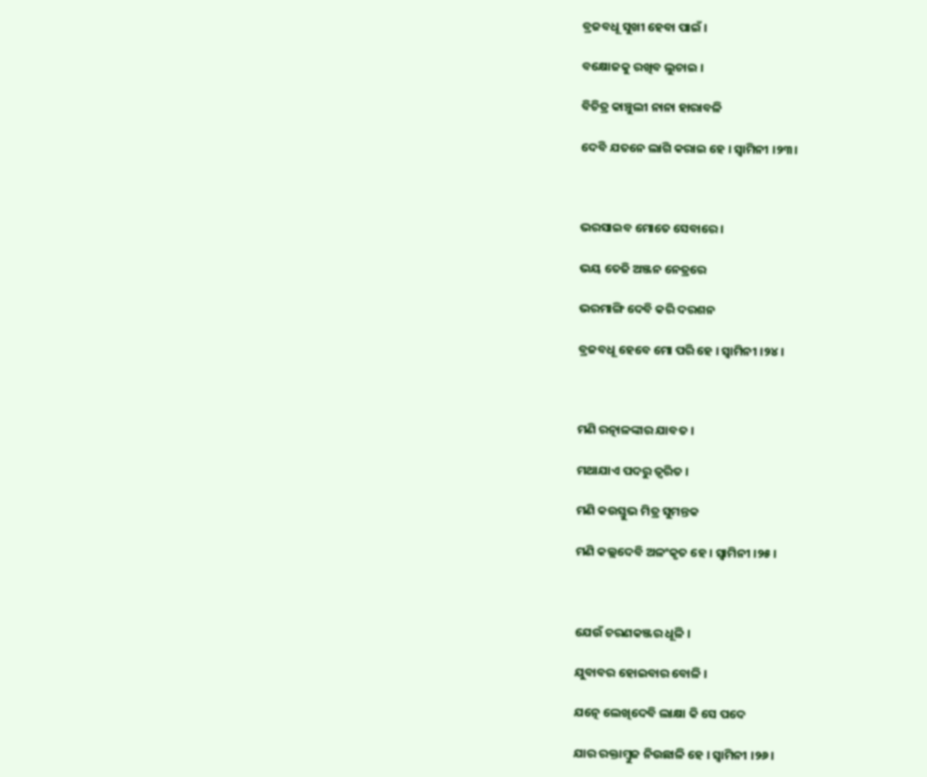ବ୍ରଜବଧୂ ସୁଖୀ ହେବା ପାଇଁ ।

ବକ୍ଷୋଜକୁ ରଖିବ ଲୁଚାଇ ।

ବିଚିତ୍ର କାଞ୍ଚୁଲୀ ନାନା ହାରାବଳି

ଦେବି ଯତନେ ଲାଗି କରାଇ ହେ । ସ୍ୱାମିନୀ ।୨୩।



ଭରସାଇବ ମୋତେ ସେବାରେ ।

ଭୟ ତେଜି ଅଞ୍ଜନ ନେତ୍ରରେ

ଭରମାଙ୍ଗି ଦେବି କରି ଦରଶନ

ବ୍ରଜବଧୂ ହେବେ ମୋ ପରି ହେ । ସ୍ୱାମିନୀ ।୨୪।



ମଣି ରତ୍ନାଳଙ୍କାର ଯାବତ ।

ମଥାଯାଏ ପଦରୁ ତ୍ୱରିତ ।

ମଣି କଉସ୍ତୁଭ ମିତ୍ର ସୁମନ୍ତକ

ମଣି କଲ୍ଲଦେବି ଅଳଂକୃତ ହେ । ସ୍ୱାମିନୀ ।୨୫।



ଯେଉଁ ଚରଣକଞ୍ଜର ଧୂଳି ।

ଯୁବାବର ହୋଇବାର ବୋଳି ।

ଯତ୍ନେ ଲେଖିଦେବି ଲାକ୍ଷା କି ସେ ପଦେ

ଯାର ରକ୍ତାମ୍ବୁଜ ନିଉଛାଳି ହେ । ସ୍ୱାମିନୀ ।୨୬।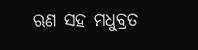ଋଣ ସହ ମଧୁବ୍ରତ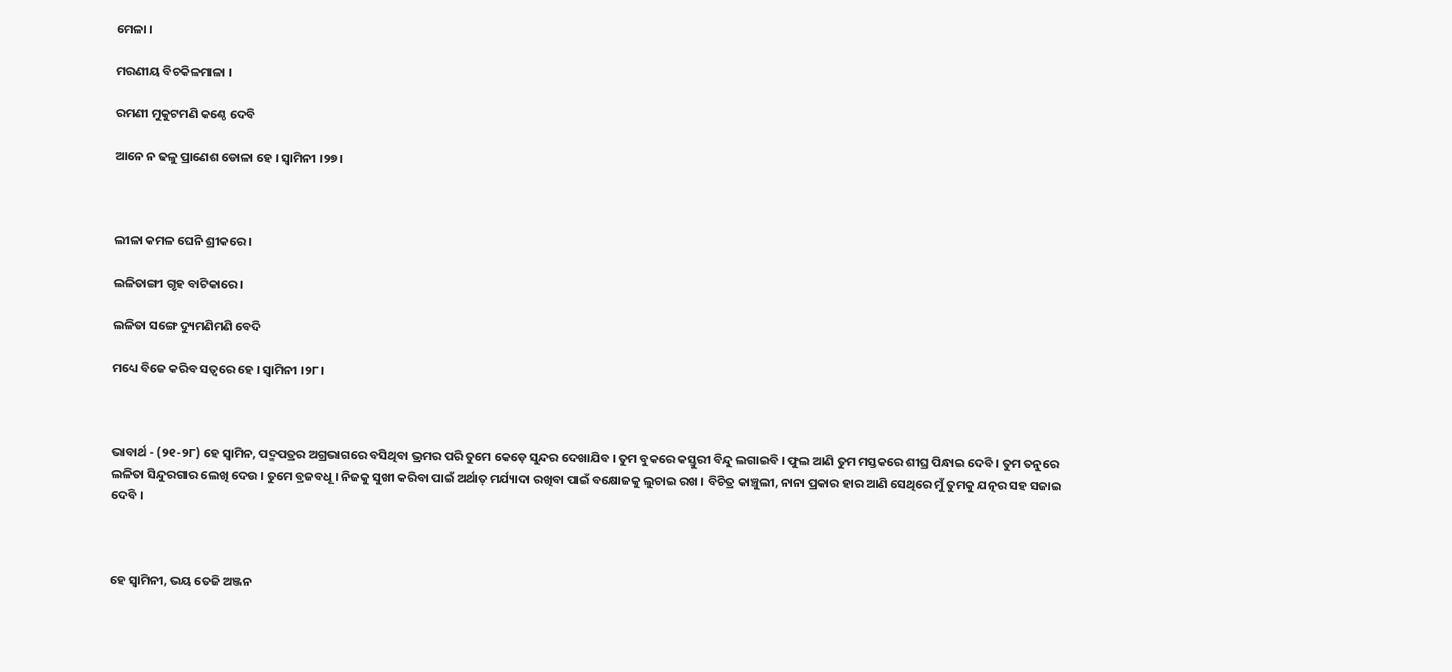ମେଳା ।

ମରଣୀୟ ବିଚକିଳମାଳା ।

ରମଣୀ ମୁକୁଟମଣି କଣ୍ଠେ ଦେବି

ଆନେ ନ ଢଳୁ ପ୍ରାଣେଶ ଡୋଳା ହେ । ସ୍ୱାମିନୀ ।୨୭।



ଲୀଳା କମଳ ଘେନି ଶ୍ରୀକରେ ।

ଲଳିତାଙ୍ଗୀ ଗୃହ ବାଟିକାରେ ।

ଲଳିତା ସଙ୍ଗେ ଦ୍ୟୁମଣିମଣି ବେଦି

ମଧ୍ୟେ ବିଜେ କରିବ ସତ୍ୱରେ ହେ । ସ୍ୱାମିନୀ ।୨୮।



ଭାବାର୍ଥ - (୨୧-୨୮) ହେ ସ୍ଵାମିନ, ପଦ୍ମପତ୍ରର ଅଗ୍ରଭାଗରେ ବସିଥିବା ଭ୍ରମର ପରି ତୁମେ କେଡ଼େ ସୁନ୍ଦର ଦେଖାଯିବ । ତୁମ ବୁକରେ କସ୍ତୁରୀ ବିନ୍ଦୁ ଲଗାଇବି । ଫୁଲ ଆଣି ତୁମ ମସ୍ତକରେ ଶୀଘ୍ର ପିନ୍ଧାଇ ଦେବି । ତୁମ ତନୁରେ ଲଳିତା ସିନ୍ଦୁରଗାର ଲେଖି ଦେଉ । ତୁମେ ବ୍ରଜବଧୂ । ନିଜକୁ ସୁଖୀ କରିବା ପାଇଁ ଅର୍ଥାତ୍ ମର୍ଯ୍ୟାଦା ରଖିବା ପାଇଁ ବକ୍ଷୋଜକୁ ଲୁଚାଇ ରଖ । ବିଚିତ୍ର କାଞ୍ଚୁଲୀ, ନାନା ପ୍ରକାର ହାର ଆଣି ସେଥିରେ ମୁଁ ତୁମକୁ ଯତ୍ନର ସହ ସଜାଇ ଦେବି ।



ହେ ସ୍ଵାମିନୀ, ଭୟ ତେଜି ଅଞ୍ଜନ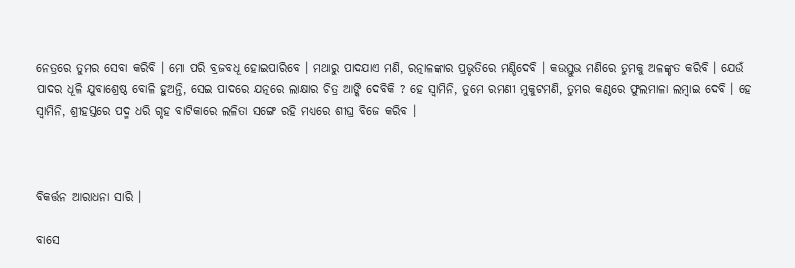ନେତ୍ରରେ ତୁମର ସେବା କରିବି । ମୋ ପରି ବ୍ରଜବଧୂ ହୋଇପାରିବେ । ମଥାରୁ ପାଦଯାଏ ମଣି, ରତ୍ନାଳଙ୍କାର ପ୍ରଭୃତିରେ ମଣ୍ଡିଦେବି । କଉସ୍ତୁଭ ମଣିରେ ତୁମକୁ ଅଳଙ୍କୃତ କରିବି । ଯେଉଁ ପାଦର ଧୂଳି ଯୁବାଶ୍ରେଷ୍ଠ ବୋଳି ହୁଅନ୍ତି, ସେଇ ପାଦରେ ଯତ୍ନରେ ଲାକ୍ଷାର ଚିତ୍ର ଆଙ୍କି ଦେବିକି ? ହେ ସ୍ଵାମିନି, ତୁମେ ରମଣୀ ମୁକୁଟମଣି, ତୁମର କଣ୍ଠରେ ଫୁଲମାଳା ଲମ୍ବାଇ ଦେବି । ହେ ସ୍ଵାମିନି, ଶ୍ରୀହସ୍ତରେ ପଦ୍ମ ଧରି ଗୃହ ବାଟିକାରେ ଲଳିତା ସଙ୍ଗେ ରହି ମଧ୍ୟରେ ଶୀଘ୍ର ବିଜେ କରିବ ।



ବିକର୍ତ୍ତନ ଆରାଧନା ସାରି ।

ବାସେ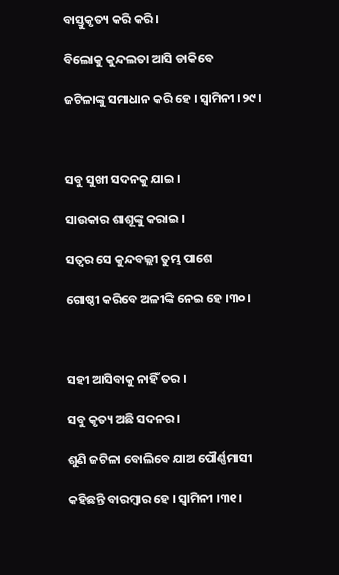ବାସ୍ତୁକୃତ୍ୟ କରି କରି ।

ବିଲୋକୁ କୁନ୍ଦଲତା ଆସି ଡାକିବେ

ଜଟିଳାଙ୍କୁ ସମାଧାନ କରି ହେ । ସ୍ୱାମିନୀ ।୨୯।



ସବୁ ସୁଖୀ ସଦନକୁ ଯାଇ ।

ସାଉକାର ଶାଶୂଙ୍କୁ କରାଇ ।

ସତ୍ୱର ସେ କୁନ୍ଦବଲ୍ଲୀ ତୁମ୍ଭ ପାଶେ

ଗୋଷ୍ଠୀ କରିବେ ଅଳୀଙ୍କି ନେଇ ହେ ।୩୦।



ସହୀ ଆସିବାକୁ ନାହିଁ ତର ।

ସବୁ କୃତ୍ୟ ଅଛି ସଦନର ।

ଶୁଣି ଜଟିଳା ବୋଲିବେ ଯାଅ ପୌର୍ଣ୍ଣମାସୀ

କହିଛନ୍ତି ବାରମ୍ବାର ହେ । ସ୍ୱାମିନୀ ।୩୧।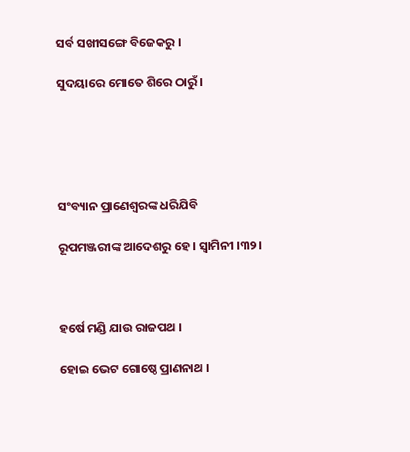ସର୍ବ ସଖୀସଙ୍ଗେ ବିଜେକରୁ ।

ସୁଦୟାରେ ମୋତେ ଶିରେ ଠାରୁଁ ।





ସଂବ୍ୟାନ ପ୍ରାଣେଶ୍ୱରଙ୍କ ଧରିଯିବି

ରୂପମଞ୍ଜରୀଙ୍କ ଆଦେଶରୁ ହେ । ସ୍ୱାମିନୀ ।୩୨।



ହର୍ଷେ ମଣ୍ଡି ଯାଉ ରାଜପଥ ।

ହୋଇ ଭେଟ ଗୋଷ୍ଠେ ପ୍ରାଣନାଥ ।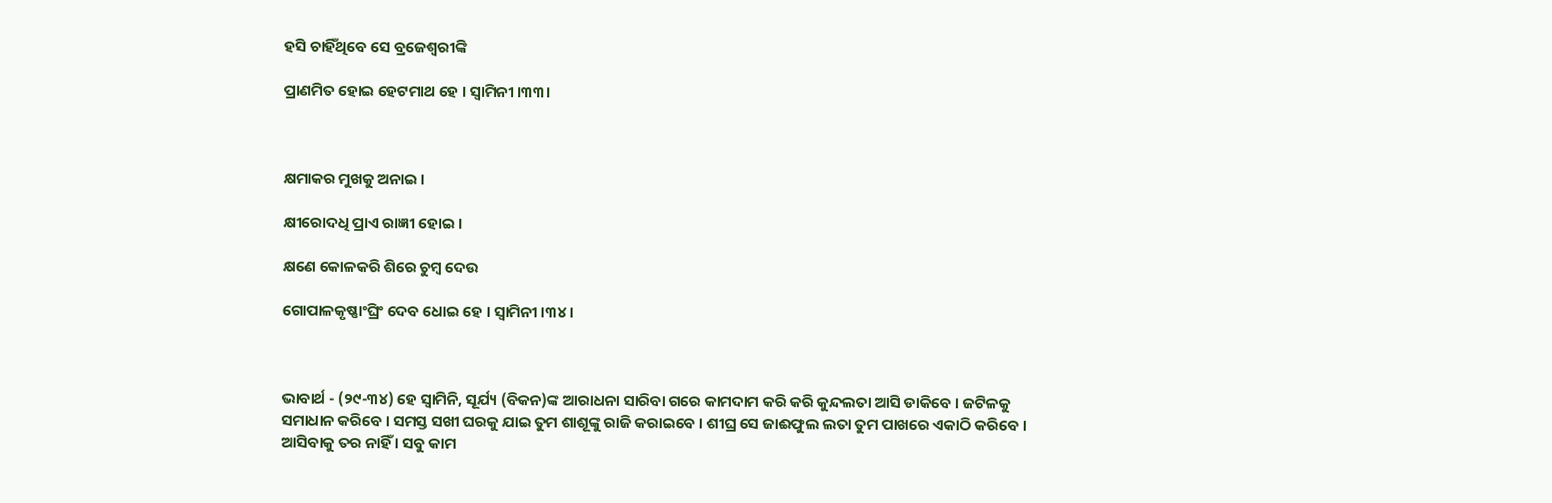ହସି ଚାହିଁଥିବେ ସେ ବ୍ରଜେଶ୍ୱରୀଙ୍କି

ପ୍ରାଣମିତ ହୋଇ ହେଟମାଥ ହେ । ସ୍ୱାମିନୀ ।୩୩।



କ୍ଷମାକର ମୁଖକୁ ଅନାଇ ।

କ୍ଷୀରୋଦଧି ପ୍ରାଏ ରାଜ୍ଞୀ ହୋଇ ।

କ୍ଷଣେ କୋଳକରି ଶିରେ ଚୁମ୍ବ ଦେଉ

ଗୋପାଳକୃଷ୍ଣାଂଘ୍ରିଂ ଦେବ ଧୋଇ ହେ । ସ୍ୱାମିନୀ ।୩୪।



ଭାବାର୍ଥ - (୨୯-୩୪) ହେ ସ୍ଵାମିନି, ସୂର୍ଯ୍ୟ (ବିକନ)ଙ୍କ ଆରାଧନା ସାରିବା ଗରେ କାମଦାମ କରି କରି କୁନ୍ଦଲତା ଆସି ଡାକିବେ । ଜଟିଳକୁ ସମାଧାନ କରିବେ । ସମସ୍ତ ସଖୀ ଘରକୁ ଯାଇ ତୁମ ଶାଶୂଙ୍କୁ ରାଜି କରାଇବେ । ଶୀଘ୍ର ସେ ଜାଈଫୁଲ ଲତା ତୁମ ପାଖରେ ଏକାଠି କରିବେ । ଆସିବାକୁ ତର ନାହିଁ । ସବୁ କାମ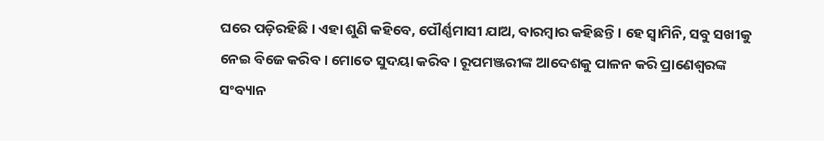ଘରେ ପଡ଼ିରହିଛି । ଏହା ଶୁଣି କହିବେ, ପୌର୍ଣ୍ଣମାସୀ ଯାଅ, ବାରମ୍ବାର କହିଛନ୍ତି । ହେ ସ୍ୱାମିନି, ସବୁ ସଖୀକୁ ନେଇ ବିଜେ କରିବ । ମୋତେ ସୁଦୟା କରିବ । ରୂପମଞ୍ଜରୀଙ୍କ ଆଦେଶକୁ ପାଳନ କରି ପ୍ରାଣେଶ୍ଵରଙ୍କ ସଂବ୍ୟାନ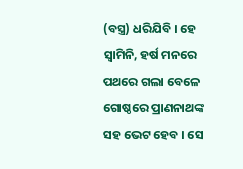(ବସ୍ତ୍ର) ଧରିଯିବି । ହେ ସ୍ଵାମିନି, ହର୍ଷ ମନରେ ପଥରେ ଗଲା ବେଳେ ଗୋଷ୍ଠରେ ପ୍ରାଣନାଥଙ୍କ ସହ ଭେଟ ହେବ । ସେ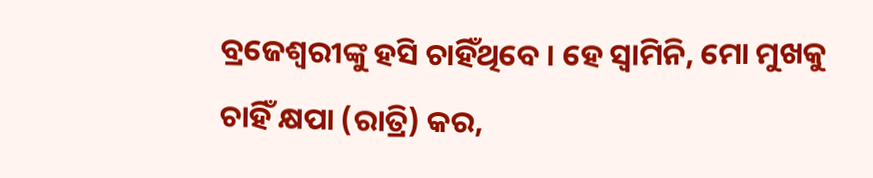ବ୍ରଜେଶ୍ଵରୀଙ୍କୁ ହସି ଚାହିଁଥିବେ । ହେ ସ୍ୱାମିନି, ମୋ ମୁଖକୁ ଚାହିଁ କ୍ଷପା (ରାତ୍ରି) କର,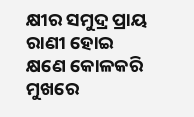କ୍ଷୀର ସମୁଦ୍ର ପ୍ରାୟ ରାଣୀ ହୋଇ କ୍ଷଣେ କୋଳକରି ମୁଖରେ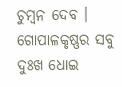ଚୁମ୍ବନ ଦେବ । ଗୋପାଳକୃଷ୍ଣର ସବୁ ଦୁଃଖ ଧୋଇ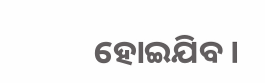ହୋଇଯିବ ।